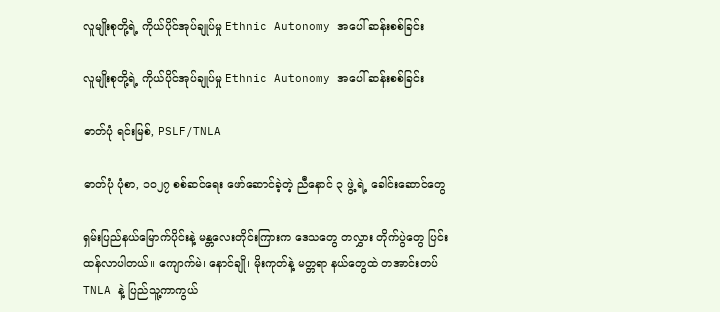လူမျိုးစုတို့ရဲ့ ကိုယ်ပိုင်အုပ်ချုပ်မှု Ethnic Autonomy အပေါ် ဆန်းစစ်ခြင်း

လူမျိုးစုတို့ရဲ့ ကိုယ်ပိုင်အုပ်ချုပ်မှု Ethnic Autonomy အပေါ် ဆန်းစစ်ခြင်း

ဓာတ်ပုံ ရင်းမြစ်, PSLF/TNLA

ဓာတ်ပုံ ပုံစာ, ၁၀၂၇ စစ်ဆင်ရေး ဖော်ဆောင်ခဲ့တဲ့ ညီနောင် ၃ ဖွဲ့ ရဲ့ ခေါင်းဆောင်တွေ

ရှမ်းပြည်နယ်မြောက်ပိုင်းနဲ့ မန္တလေးတိုင်းကြားက ဒေသတွေ တလွှား တိုက်ပွဲတွေ ပြင်းထန်လာပါတယ်။ ကျောက်မဲ၊ နောင်ချို၊ မိုးကုတ်နဲ့ မတ္တရာ နယ်တွေထဲ တအာင်းတပ် TNLA နဲ့ ပြည်သူ့ကာကွယ်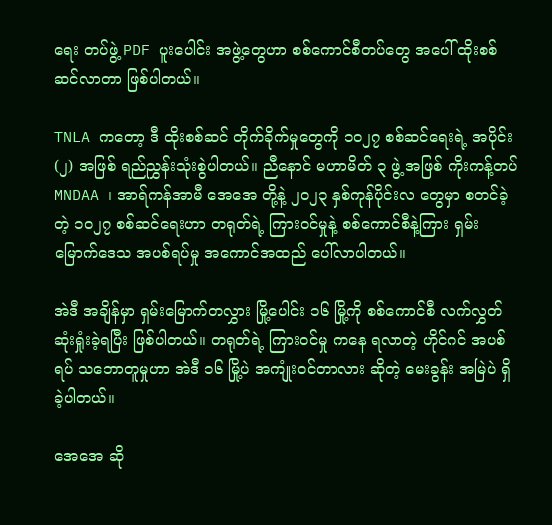ရေး တပ်ဖွဲ့ PDF ပူးပေါင်း အဖွဲ့တွေဟာ စစ်ကောင်စီတပ်တွေ အပေါ် ထိုးစစ် ဆင်လာတာ ဖြစ်ပါတယ်။

TNLA ကတော့ ဒီ ထိုးစစ်ဆင် တိုက်ခိုက်မှုတွေကို ၁၀၂၇ စစ်ဆင်ရေးရဲ့ အပိုင်း (၂) အဖြစ် ရည်ညွှန်းသုံးစွဲပါတယ်။ ညီနောင် မဟာမိတ် ၃ ဖွဲ့ အဖြစ် ကိုးကန့်တပ် MNDAA ၊ အာရ်ကန်အာမီ အေအေ တို့နဲ့ ၂၀၂၃ နှစ်ကုန်ပိုင်းလ တွေမှာ စတင်ခဲ့တဲ့ ၁၀၂၇ စစ်ဆင်ရေးဟာ တရုတ်ရဲ့ ကြားဝင်မှုနဲ့ စစ်ကောင်စီနဲ့ကြား ရှမ်းမြောက်ဒေသ အပစ်ရပ်မှု အကောင်အထည် ပေါ်လာပါတယ်။

အဲဒီ အချိန်မှာ ရှမ်းမြောက်တလွှား မြို့ပေါင်း ၁၆ မြို့ကို စစ်ကောင်စီ လက်လွှတ် ဆုံးရှုံးခဲ့ရပြီး ဖြစ်ပါတယ်။ တရုတ်ရဲ့ ကြားဝင်မှု ကနေ ရလာတဲ့ ဟိုင်ဂင် အပစ်ရပ် သဘောတူမှုဟာ အဲဒီ ၁၆ မြို့ပဲ အကျုံးဝင်တာလား ဆိုတဲ့ မေးခွန်း အမြဲပဲ ရှိခဲ့ပါတယ်။

အေအေ ဆို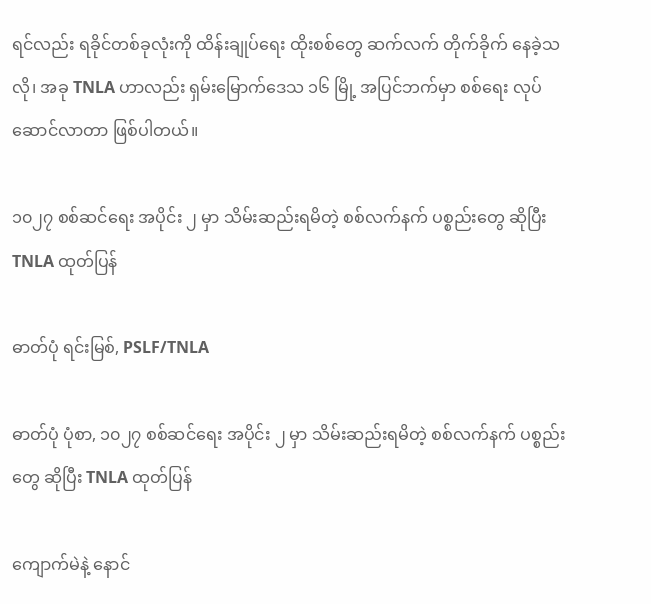ရင်လည်း ရခိုင်တစ်ခုလုံးကို ထိန်းချုပ်ရေး ထိုးစစ်တွေ ဆက်လက် တိုက်ခိုက် နေခဲ့သလို၊ အခု TNLA ဟာလည်း ရှမ်းမြောက်ဒေသ ၁၆ မြို့ အပြင်ဘက်မှာ စစ်ရေး လုပ်ဆောင်လာတာ ဖြစ်ပါတယ်။

၁၀၂၇ စစ်ဆင်ရေး အပိုင်း ၂ မှာ သိမ်းဆည်းရမိတဲ့ စစ်လက်နက် ပစ္စည်းတွေ ဆိုပြီး TNLA ထုတ်ပြန်

ဓာတ်ပုံ ရင်းမြစ်, PSLF/TNLA

ဓာတ်ပုံ ပုံစာ, ၁၀၂၇ စစ်ဆင်ရေး အပိုင်း ၂ မှာ သိမ်းဆည်းရမိတဲ့ စစ်လက်နက် ပစ္စည်းတွေ ဆိုပြီး TNLA ထုတ်ပြန်

ကျောက်မဲနဲ့ နောင်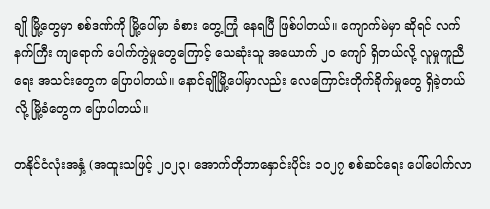ချို မြို့တွေမှာ စစ်ဒဏ်ကို မြို့ပေါ်မှာ ခံစား တွေ့ကြုံ နေရပြီ ဖြစ်ပါတယ်။ ကျောက်မဲမှာ ဆိုရင် လက်နက်ကြီး ကျရောက် ပေါက်ကွဲမှုတွေကြောင့် သေဆုံးသူ အယောက် ၂၀ ကျော် ရှိတယ်လို့ လူမှုကူညီရေး အသင်းတွေက ပြောပါတယ်။ နောင်ချိုမြို့ပေါ်မှာလည်း လေကြောင်းတိုက်ခိုက်မှုတွေ ရှိခဲ့တယ်လို့ မြို့ခံတွေက ပြောပါတယ်။

တနိုင်ငံလုံးအနှံ့ (အထူးသဖြင့် ၂၀၂၃၊ အောက်တိုဘာနှောင်းပိုင်း ၁၀၂၇ စစ်ဆင်ရေး ပေါ်ပေါက်လာ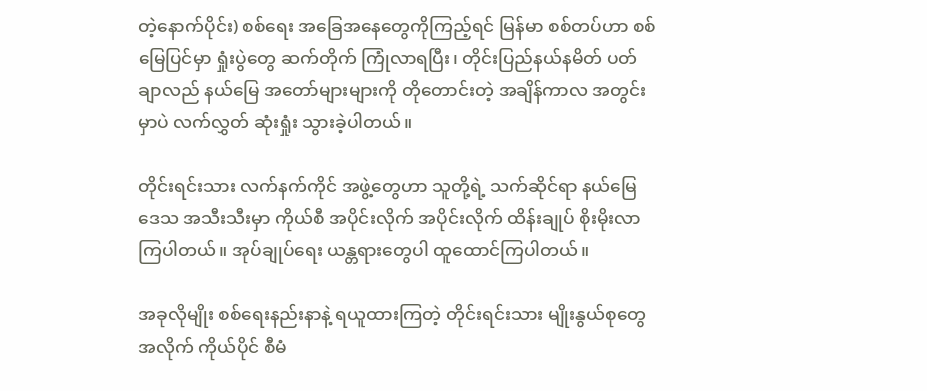တဲ့နောက်ပိုင်း) စစ်ရေး အခြေအနေတွေကိုကြည့်ရင် မြန်မာ စစ်တပ်ဟာ စစ်မြေပြင်မှာ ရှုံးပွဲတွေ ဆက်တိုက် ကြုံလာရပြီး၊ တိုင်းပြည်နယ်နမိတ် ပတ်ချာလည် နယ်မြေ အတော်များများကို တိုတောင်းတဲ့ အချိန်ကာလ အတွင်းမှာပဲ လက်လွှတ် ဆုံးရှုံး သွားခဲ့ပါတယ်။

တိုင်းရင်းသား လက်နက်ကိုင် အဖွဲ့တွေဟာ သူတို့ရဲ့ သက်ဆိုင်ရာ နယ်မြေဒေသ အသီးသီးမှာ ကိုယ်စီ အပိုင်းလိုက် အပိုင်းလိုက် ထိန်းချုပ် စိုးမိုးလာကြပါတယ်။ အုပ်ချုပ်ရေး ယန္တရားတွေပါ ထူထောင်ကြပါတယ်။

အခုလိုမျိုး စစ်ရေးနည်းနာနဲ့ ရယူထားကြတဲ့ တိုင်းရင်းသား မျိုးနွယ်စုတွေ အလိုက် ကိုယ်ပိုင် စီမံ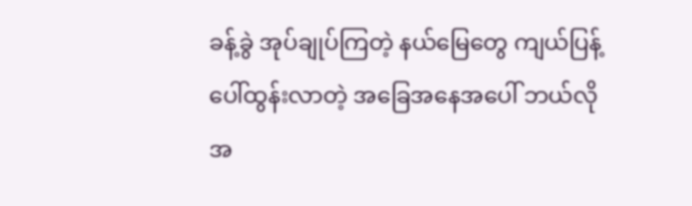ခန့်ခွဲ အုပ်ချုပ်ကြတဲ့ နယ်မြေတွေ ကျယ်ပြန့် ပေါ်ထွန်းလာတဲ့ အခြေအနေအပေါ် ဘယ်လို အ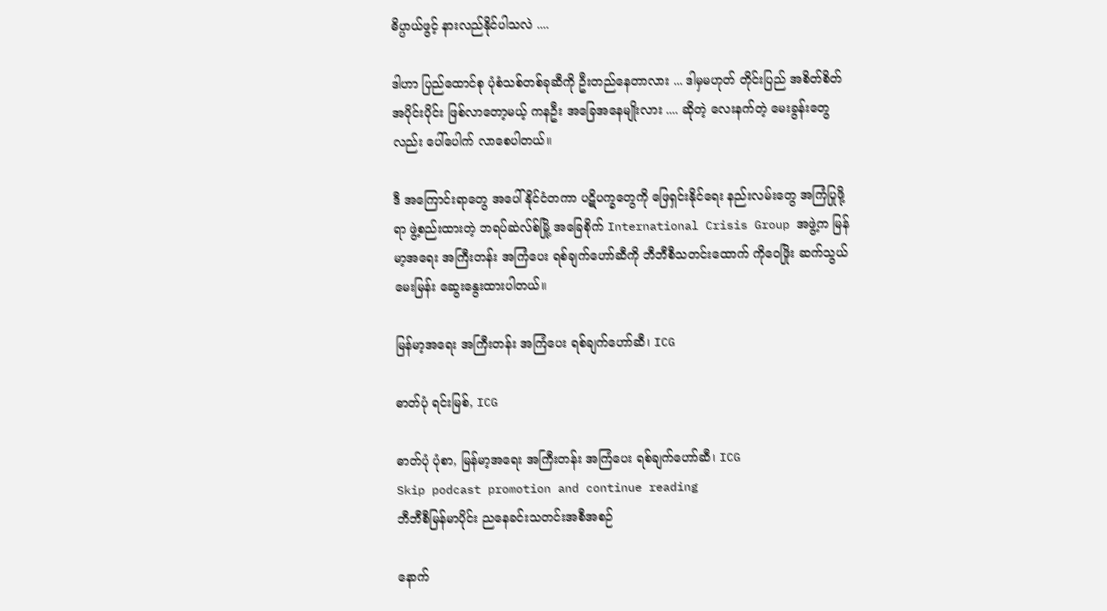ဓိပ္ပာယ်ဖွင့် နားလည်နိုင်ပါသလဲ ....

ဒါဟာ ပြည်ထောင်စု ပုံစံသစ်တစ်ခုဆီကို ဦးတည်နေတာလား ... ဒါမှမဟုတ် တိုင်းပြည် အစိတ်စိတ် အပိုင်းပိုင်း ဖြစ်လာတော့မယ့် ကနဦး အခြေအနေမျိုးလား .... ဆိုတဲ့ လေးနက်တဲ့ မေးခွန်းတွေလည်း ပေါ်ပေါက် လာစေပါတယ်။

ဒီ အကြောင်းရာတွေ အပေါ် နိုင်ငံတကာ ပဋိပက္ခတွေကို ဖြေရှင်းနိုင်ရေး နည်းလမ်းတွေ အကြံပြုဖို့ရာ ဖွဲ့စည်းထားတဲ့ ဘရပ်ဆဲလ်စ်မြို့ အခြေစိုက် International Crisis Group အဖွဲ့က မြန်မာ့အရေး အကြီးတန်း အကြံပေး ရစ်ချက်ဟော်ဆီကို ဘီဘီစီသတင်းထောက် ကိုဝေဖြိုး ဆက်သွယ် မေးမြန်း ဆွေးနွေးထားပါတယ်။

မြန်မာ့အရေး အကြီးတန်း အကြံပေး ရစ်ချက်ဟော်ဆီ၊ ICG

ဓာတ်ပုံ ရင်းမြစ်, ICG

ဓာတ်ပုံ ပုံစာ, မြန်မာ့အရေး အကြီးတန်း အကြံပေး ရစ်ချက်ဟော်ဆီ၊ ICG
Skip podcast promotion and continue reading
ဘီဘီစီမြန်မာပိုင်း ညနေခင်းသတင်းအစီအစဉ်

နောက်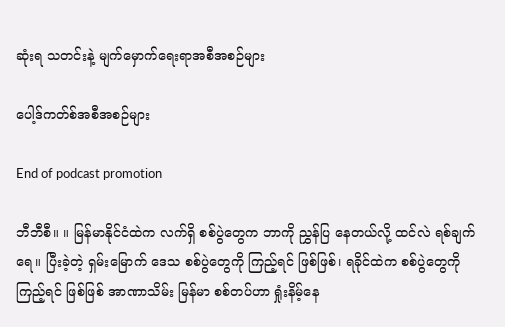ဆုံးရ သတင်းနဲ့ မျက်မှောက်ရေးရာအစီအစဉ်များ

ပေါ့ဒ်ကတ်စ်အစီအစဉ်များ

End of podcast promotion

ဘီဘီစီ။ ။ မြန်မာနိုင်ငံထဲက လက်ရှိ စစ်ပွဲတွေက ဘာကို ညွှန်ပြ နေတယ်လို့ ထင်လဲ ရစ်ချက်ရေ။ ပြီးခဲ့တဲ့ ရှမ်းမြောက် ဒေသ စစ်ပွဲတွေကို ကြည့်ရင် ဖြစ်ဖြစ်၊ ရခိုင်ထဲက စစ်ပွဲတွေကို ကြည့်ရင် ဖြစ်ဖြစ် အာဏာသိမ်း မြန်မာ စစ်တပ်ဟာ ရှုံးနိမ့်နေ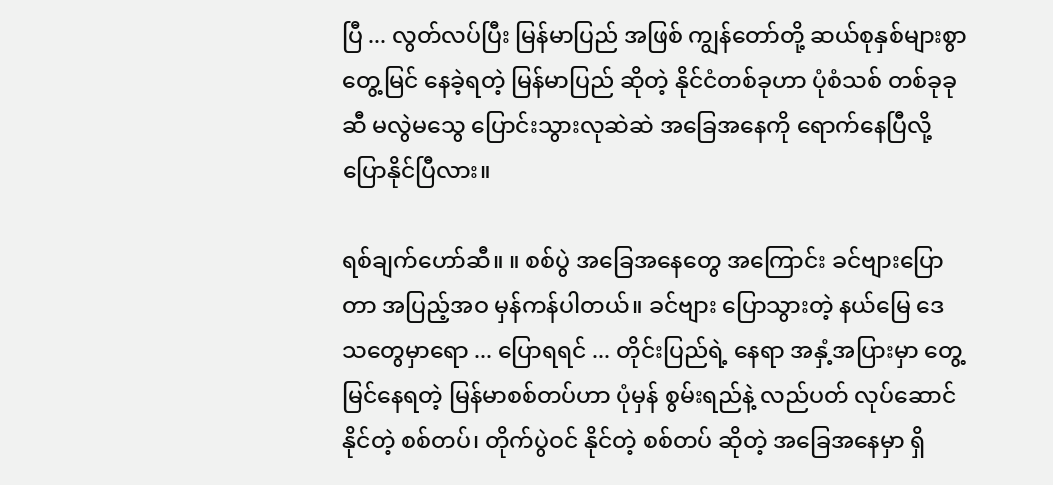ပြီ ... လွတ်လပ်ပြီး မြန်မာပြည် အဖြစ် ကျွန်တော်တို့ ဆယ်စုနှစ်များစွာ တွေ့မြင် နေခဲ့ရတဲ့ မြန်မာပြည် ဆိုတဲ့ နိုင်ငံတစ်ခုဟာ ပုံစံသစ် တစ်ခုခုဆီ မလွဲမသွေ ပြောင်းသွားလုဆဲဆဲ အခြေအနေကို ရောက်နေပြီလို့ ပြောနိုင်ပြီလား။

ရစ်ချက်ဟော်ဆီ။ ။ စစ်ပွဲ အခြေအနေတွေ အကြောင်း ခင်ဗျားပြောတာ အပြည့်အဝ မှန်ကန်ပါတယ်။ ခင်ဗျား ပြောသွားတဲ့ နယ်မြေ ဒေသတွေမှာရော ... ပြောရရင် ... တိုင်းပြည်ရဲ့ နေရာ အနှံ့အပြားမှာ တွေ့မြင်နေရတဲ့ မြန်မာစစ်တပ်ဟာ ပုံမှန် စွမ်းရည်နဲ့ လည်ပတ် လုပ်ဆောင်နိုင်တဲ့ စစ်တပ်၊ တိုက်ပွဲဝင် နိုင်တဲ့ စစ်တပ် ဆိုတဲ့ အခြေအနေမှာ ရှိ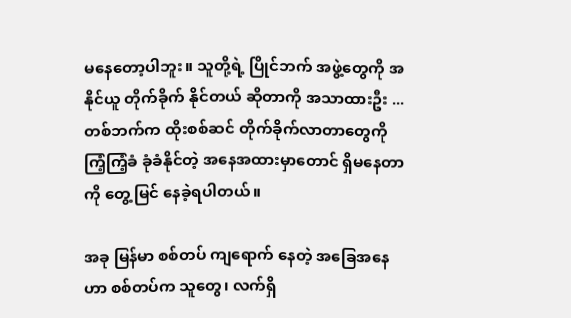မနေတော့ပါဘူး။ သူတို့ရဲ့ ပြိုင်ဘက် အဖွဲ့တွေကို အနိုင်ယူ တိုက်ခိုက် နိုင်တယ် ဆိုတာကို အသာထားဦး ... တစ်ဘက်က ထိုးစစ်ဆင် တိုက်ခိုက်လာတာတွေကို ကြံ့ကြံ့ခံ ခုံခံနိုင်တဲ့ အနေအထားမှာတောင် ရှိမနေတာကို တွေ့မြင် နေခဲ့ရပါတယ်။

အခု မြန်မာ စစ်တပ် ကျရောက် နေတဲ့ အခြေအနေဟာ စစ်တပ်က သူတွေ၊ လက်ရှိ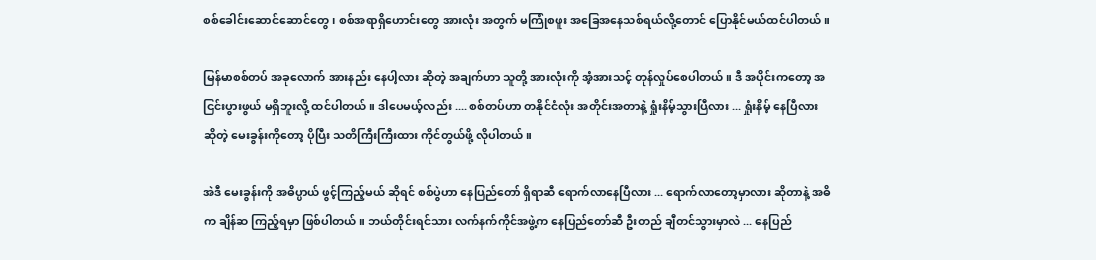စစ်ခေါင်းဆောင်ဆောင်တွေ၊ စစ်အရာရှိဟောင်းတွေ အားလုံး အတွက် မကြုံစဖူး အခြေအနေသစ်ရယ်လို့တောင် ပြောနိုင်မယ်ထင်ပါတယ်။

မြန်မာစစ်တပ် အခုလောက် အားနည်း နေပါ့လား ဆိုတဲ့ အချက်ဟာ သူတို့ အားလုံးကို အံ့အားသင့် တုန်လှုပ်စေပါတယ်။ ဒီ အပိုင်းကတော့ အငြင်းပွားဖွယ် မရှိဘူးလို့ ထင်ပါတယ်။ ဒါပေမယ့်လည်း .... စစ်တပ်ဟာ တနိုင်ငံလုံး အတိုင်းအတာနဲ့ ရှုံးနိမ့်သွားပြီလား ... ရှုံးနိမ့် နေပြီလား ဆိုတဲ့ မေးခွန်းကိုတော့ ပိုပြီး သတိကြီးကြီးထား ကိုင်တွယ်ဖို့ လိုပါတယ်။

အဲဒီ မေးခွန်းကို အဓိပ္ပာယ် ဖွင့်ကြည့်မယ် ဆိုရင် စစ်ပွဲဟာ နေပြည်တော် ရှိရာဆီ ရောက်လာနေပြီလား ... ရောက်လာတော့မှာလား ဆိုတာနဲ့ အဓိက ချိန်ဆ ကြည့်ရမှာ ဖြစ်ပါတယ်။ ဘယ်တိုင်းရင်သား လက်နက်ကိုင်အဖွဲ့က နေပြည်တော်ဆီ ဦးတည် ချီတင်သွားမှာလဲ ... နေပြည်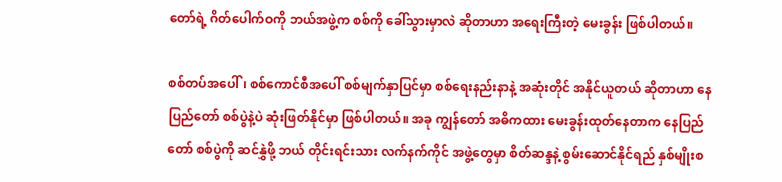တော်ရဲ့ ဂိတ်ပေါက်ဝကို ဘယ်အဖွဲ့က စစ်ကို ခေါ်သွားမှာလဲ ဆိုတာဟာ အရေးကြီးတဲ့ မေးခွန်း ဖြစ်ပါတယ်။

စစ်တပ်အပေါ်၊ စစ်ကောင်စီအပေါ် စစ်မျက်နှာပြင်မှာ စစ်ရေးနည်းနာနဲ့ အဆုံးတိုင် အနိုင်ယူတယ် ဆိုတာဟာ နေပြည်တော် စစ်ပွဲနဲ့ပဲ ဆုံးဖြတ်နိုင်မှာ ဖြစ်ပါတယ်။ အခု ကျွန်တော် အဓိကထား မေးခွန်းထုတ်နေတာက နေပြည်တော် စစ်ပွဲကို ဆင်နွှဲဖို့ ဘယ် တိုင်းရင်းသား လက်နက်ကိုင် အဖွဲ့တွေမှာ စိတ်ဆန္ဒနဲ့ စွမ်းဆောင်နိုင်ရည် နှစ်မျိုးစ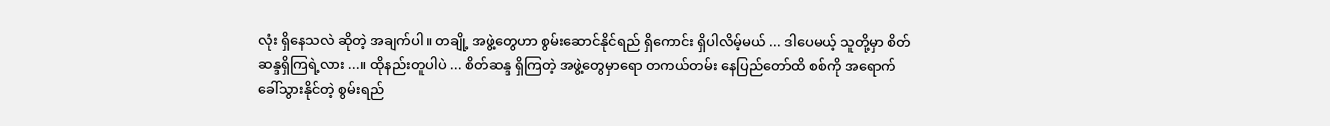လုံး ရှိနေသလဲ ဆိုတဲ့ အချက်ပါ။ တချို့ အဖွဲ့တွေဟာ စွမ်းဆောင်နိုင်ရည် ရှိကောင်း ရှိပါလိမ့်မယ် ... ဒါပေမယ့် သူတို့မှာ စိတ်ဆန္ဒရှိကြရဲ့လား ...။ ထိုနည်းတူပါပဲ ... စိတ်ဆန္ဒ ရှိကြတဲ့ အဖွဲ့တွေမှာရော တကယ်တမ်း နေပြည်တော်ထိ စစ်ကို အရောက် ခေါ်သွားနိုင်တဲ့ စွမ်းရည်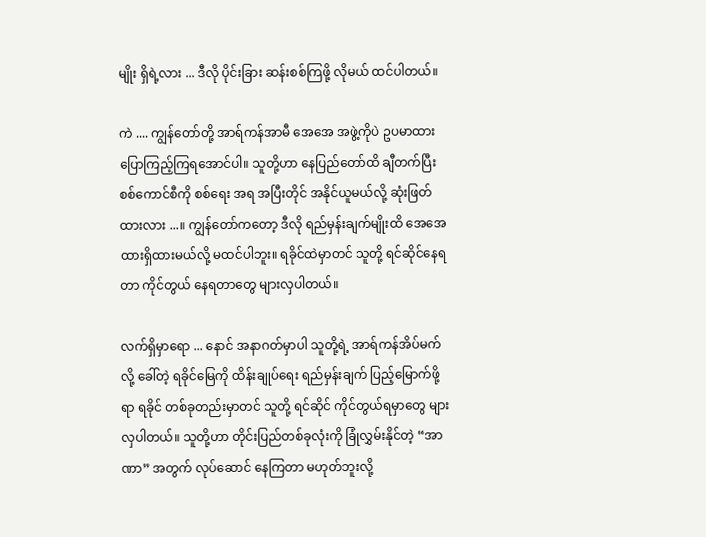မျိုး ရှိရဲ့လား ... ဒီလို ပိုင်းခြား ဆန်းစစ်ကြဖို့ လိုမယ် ထင်ပါတယ်။

ကဲ .... ကျွန်တော်တို့ အာရ်ကန်အာမီ အေအေ အဖွဲ့ကိုပဲ ဥပမာထား ပြောကြည့်ကြရအောင်ပါ။ သူတို့ဟာ နေပြည်တော်ထိ ချီတက်ပြီး စစ်ကောင်စီကို စစ်ရေး အရ အပြီးတိုင် အနိုင်ယူမယ်လို့ ဆုံးဖြတ်ထားလား ...။ ကျွန်တော်ကတော့ ဒီလို ရည်မှန်းချက်မျိုးထိ အေအေ ထားရှိထားမယ်လို့ မထင်ပါဘူး။ ရခိုင်ထဲမှာတင် သူတို့ ရင်ဆိုင်နေရတာ ကိုင်တွယ် နေရတာတွေ များလှပါတယ်။

လက်ရှိမှာရော ... နောင် အနာဂတ်မှာပါ သူတို့ရဲ့ အာရ်ကန်အိပ်မက်လို့ ခေါ်တဲ့ ရခိုင်မြေကို ထိန်းချုပ်ရေး ရည်မှန်းချက် ပြည့်မြောက်ဖို့ရာ ရခိုင် တစ်ခုတည်းမှာတင် သူတို့ ရင်ဆိုင် ကိုင်တွယ်ရမှာတွေ များလှပါတယ်။ သူတို့ဟာ တိုင်းပြည်တစ်ခုလုံးကို ခြုံလွှမ်းနိုင်တဲ့ “အာဏာ” အတွက် လုပ်ဆောင် နေကြတာ မဟုတ်ဘူးလို့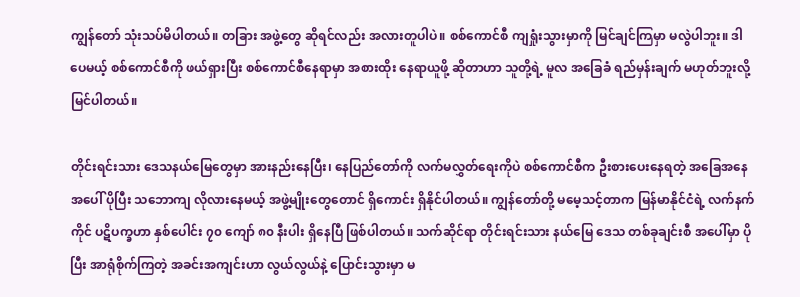ကျွန်တော် သုံးသပ်မိပါတယ်။ တခြား အဖွဲ့တွေ ဆိုရင်လည်း အလားတူပါပဲ။ စစ်ကောင်စီ ကျရှုံးသွားမှာကို မြင်ချင်ကြမှာ မလွဲပါဘူး။ ဒါပေမယ့် စစ်ကောင်စီကို ဖယ်ရှားပြီး စစ်ကောင်စီနေရာမှာ အစားထိုး နေရာယူဖို့ ဆိုတာဟာ သူတို့ရဲ့ မူလ အခြေခံ ရည်မှန်းချက် မဟုတ်ဘူးလို့ မြင်ပါတယ်။

တိုင်းရင်းသား ဒေသနယ်မြေတွေမှာ အားနည်းနေပြီး၊ နေပြည်တော်ကို လက်မလွှတ်ရေးကိုပဲ စစ်ကောင်စီက ဦးစားပေးနေရတဲ့ အခြေအနေ အပေါ် ပိုပြီး သဘောကျ လိုလားနေမယ့် အဖွဲ့မျိုးတွေတောင် ရှိကောင်း ရှိနိုင်ပါတယ်။ ကျွန်တော်တို့ မမေ့သင့်တာက မြန်မာနိုင်ငံရဲ့ လက်နက်ကိုင် ပဋိပက္ခဟာ နှစ်ပေါင်း ၇၀ ကျော် ၈၀ နီးပါး ရှိနေပြီ ဖြစ်ပါတယ်။ သက်ဆိုင်ရာ တိုင်းရင်းသား နယ်မြေ ဒေသ တစ်ခုချင်းစီ အပေါ်မှာ ပိုပြီး အာရုံစိုက်ကြတဲ့ အခင်းအကျင်းဟာ လွယ်လွယ်နဲ့ ပြောင်းသွားမှာ မ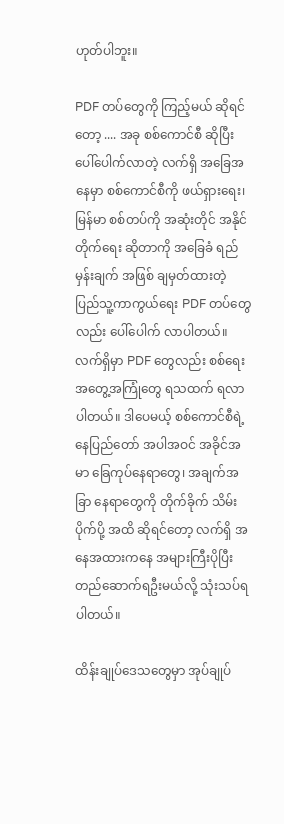ဟုတ်ပါဘူး။

PDF တပ်တွေကို ကြည့်မယ် ဆိုရင်တော့ .... အခု စစ်ကောင်စီ ဆိုပြီး ပေါ်ပေါက်လာတဲ့ လက်ရှိ အခြေအနေမှာ စစ်ကောင်စီကို ဖယ်ရှားရေး၊ မြန်မာ စစ်တပ်ကို အဆုံးတိုင် အနိုင်တိုက်ရေး ဆိုတာကို အခြေခံ ရည်မှန်းချက် အဖြစ် ချမှတ်ထားတဲ့ ပြည်သူ့ကာကွယ်ရေး PDF တပ်တွေလည်း ပေါ်ပေါက် လာပါတယ်။ လက်ရှိမှာ PDF တွေလည်း စစ်ရေး အတွေ့အကြုံတွေ ရသထက် ရလာပါတယ်။ ဒါပေမယ့် စစ်ကောင်စီရဲ့ နေပြည်တော် အပါအဝင် အခိုင်အမာ ခြေကုပ်နေရာတွေ၊ အချက်အခြာ နေရာတွေကို တိုက်ခိုက် သိမ်းပိုက်ပို့ အထိ ဆိုရင်တော့ လက်ရှိ အနေအထားကနေ အများကြီးပိုပြီး တည်ဆောက်ရဦးမယ်လို့ သုံးသပ်ရပါတယ်။

ထိန်းချုပ်ဒေသတွေမှာ အုပ်ချုပ်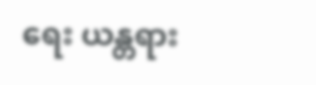ရေး ယန္တရား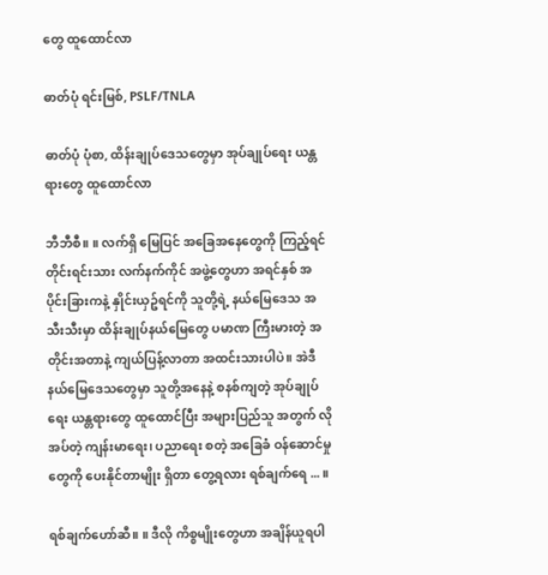တွေ ထူထောင်လာ

ဓာတ်ပုံ ရင်းမြစ်, PSLF/TNLA

ဓာတ်ပုံ ပုံစာ, ထိန်းချုပ်ဒေသတွေမှာ အုပ်ချုပ်ရေး ယန္တရားတွေ ထူထောင်လာ

ဘီဘီစီ။ ။ လက်ရှိ မြေပြင် အခြေအနေတွေကို ကြည့်ရင် တိုင်းရင်းသား လက်နက်ကိုင် အဖွဲ့တွေဟာ အရင်နှစ် အပိုင်းခြားကနဲ့ နှိုင်းယှဥ်ရင်ကို သူတို့ရဲ့ နယ်မြေဒေသ အသီးသီးမှာ ထိန်းချုပ်နယ်မြေတွေ ပမာဏ ကြီးမားတဲ့ အတိုင်းအတာနဲ့ ကျယ်ပြန့်လာတာ အထင်းသားပါပဲ။ အဲဒီ နယ်မြေဒေသတွေမှာ သူတို့အနေနဲ့ စနစ်ကျတဲ့ အုပ်ချုပ်ရေး ယန္တရားတွေ ထူထောင်ပြီး အများပြည်သူ အတွက် လိုအပ်တဲ့ ကျန်းမာရေး၊ ပညာရေး စတဲ့ အခြေခံ ဝန်ဆောင်မှုတွေကို ပေးနိုင်တာမျိုး ရှိတာ တွေ့ရလား ရစ်ချက်ရေ ... ။

ရစ်ချက်ဟော်ဆီ။ ။ ဒီလို ကိစ္စမျိုးတွေဟာ အချိန်ယူရပါ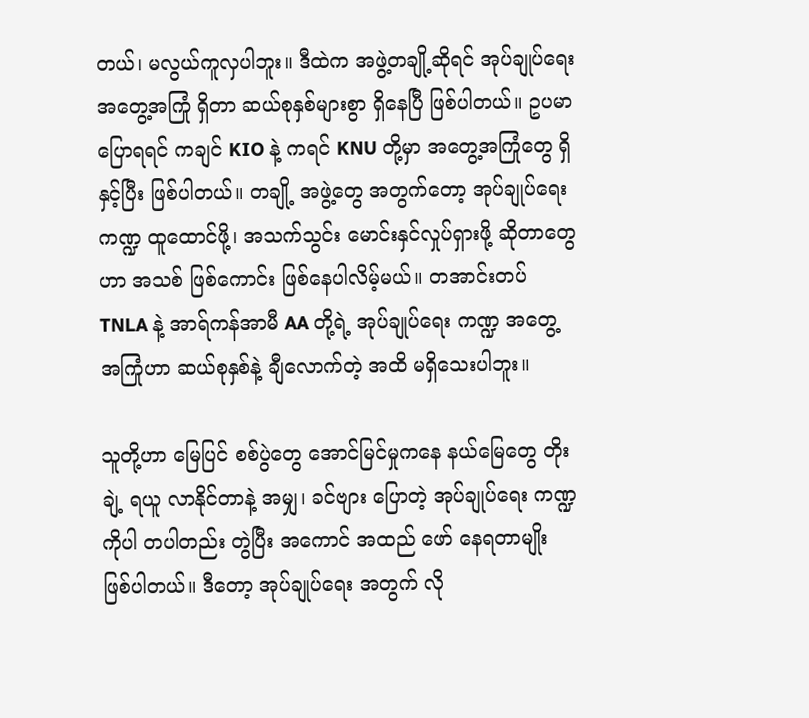တယ်၊ မလွယ်ကူလှပါဘူး။ ဒီထဲက အဖွဲ့တချို့ဆိုရင် အုပ်ချုပ်ရေး အတွေ့အကြုံ ရှိတာ ဆယ်စုနှစ်များစွာ ရှိနေပြီ ဖြစ်ပါတယ်။ ဥပမာ ပြောရရင် ကချင် KIO နဲ့ ကရင် KNU တို့မှာ အတွေ့အကြုံတွေ ရှိနှင့်ပြီး ဖြစ်ပါတယ်။ တချို့ အဖွဲ့တွေ အတွက်တော့ အုပ်ချုပ်ရေး ကဏ္ဍ ထူထောင်ဖို့၊ အသက်သွင်း မောင်းနှင်လှုပ်ရှားဖို့ ဆိုတာတွေဟာ အသစ် ဖြစ်ကောင်း ဖြစ်နေပါလိမ့်မယ်။ တအာင်းတပ် TNLA နဲ့ အာရ်ကန်အာမီ AA တို့ရဲ့ အုပ်ချုပ်ရေး ကဏ္ဍ အတွေ့အကြုံဟာ ဆယ်စုနှစ်နဲ့ ချီလောက်တဲ့ အထိ မရှိသေးပါဘူး။

သူတို့ဟာ မြေပြင် စစ်ပွဲတွေ အောင်မြင်မှုကနေ နယ်မြေတွေ တိုးချဲ့ ရယူ လာနိုင်တာနဲ့ အမျှ၊ ခင်ဗျား ပြောတဲ့ အုပ်ချုပ်ရေး ကဏ္ဍကိုပါ တပါတည်း တွဲပြီး အကောင် အထည် ဖော် နေရတာမျိုး ဖြစ်ပါတယ်။ ဒီတော့ အုပ်ချုပ်ရေး အတွက် လို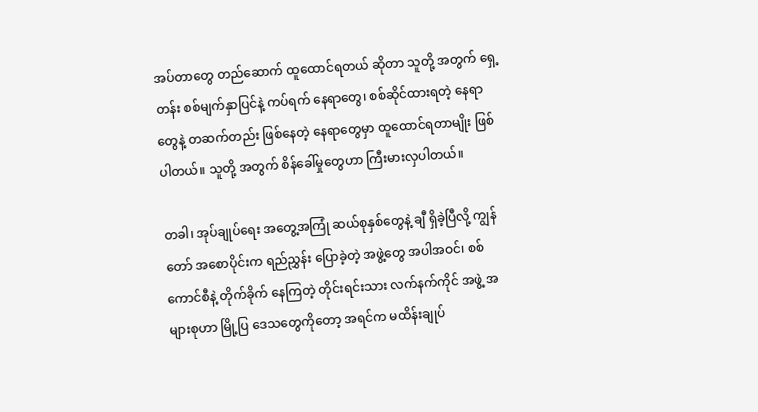အပ်တာတွေ တည်ဆောက် ထူထောင်ရတယ် ဆိုတာ သူတို့ အတွက် ရှေ့တန်း စစ်မျက်နှာပြင်နဲ့ ကပ်ရက် နေရာတွေ၊ စစ်ဆိုင်ထားရတဲ့ နေရာတွေနဲ့ တဆက်တည်း ဖြစ်နေတဲ့ နေရာတွေမှာ ထူထောင်ရတာမျိုး ဖြစ်ပါတယ်။ သူတို့ အတွက် စိန်ခေါ်မှုတွေဟာ ကြီးမားလှပါတယ်။

တခါ၊ အုပ်ချုပ်ရေး အတွေ့အကြုံ ဆယ်စုနှစ်တွေနဲ့ ချီ ရှိခဲ့ပြီလို့ ကျွန်တော် အစောပိုင်းက ရည်ညွှန်း ပြောခဲ့တဲ့ အဖွဲ့တွေ အပါအဝင်၊ စစ်ကောင်စီနဲ့ တိုက်ခိုက် နေကြတဲ့ တိုင်းရင်းသား လက်နက်ကိုင် အဖွဲ့ အများစုဟာ မြို့ပြ ဒေသတွေကိုတော့ အရင်က မထိန်းချုပ်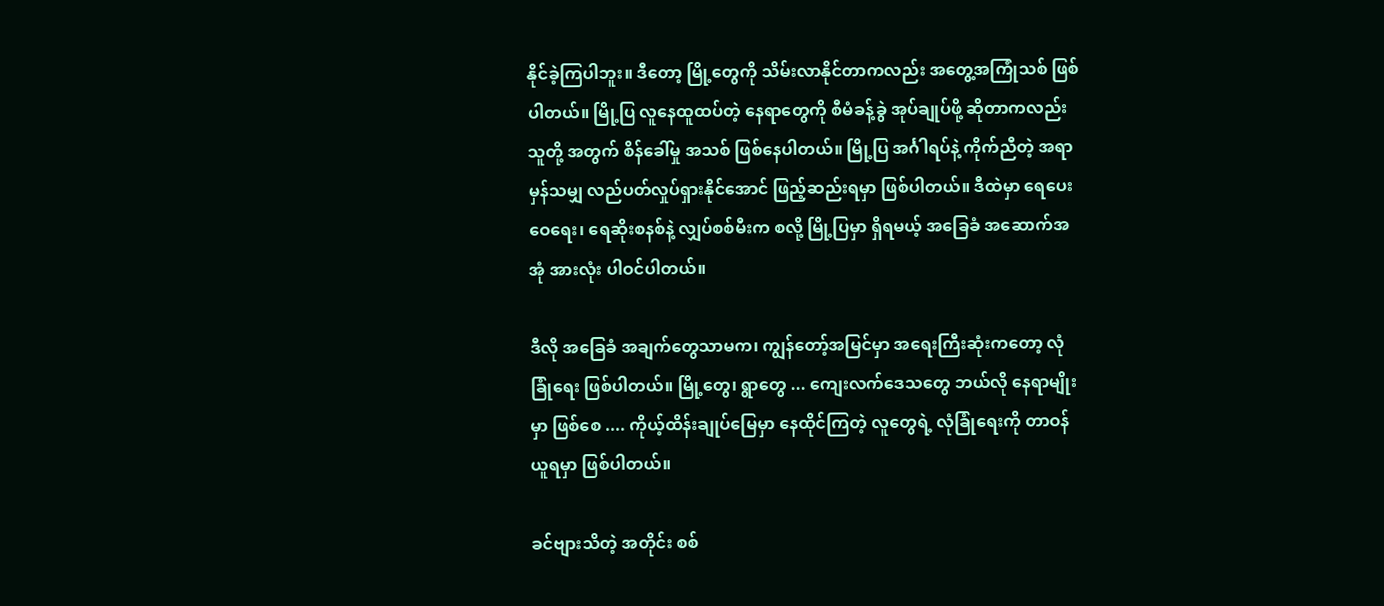နိုင်ခဲ့ကြပါဘူး။ ဒီတော့ မြို့တွေကို သိမ်းလာနိုင်တာကလည်း အတွေ့အကြုံသစ် ဖြစ်ပါတယ်။ မြို့ပြ လူနေထူထပ်တဲ့ နေရာတွေကို စီမံခန့်ခွဲ အုပ်ချုပ်ဖို့ ဆိုတာကလည်း သူတို့ အတွက် စိန်ခေါ်မှု အသစ် ဖြစ်နေပါတယ်။ မြို့ပြ အင်္ဂါရပ်နဲ့ ကိုက်ညီတဲ့ အရာမှန်သမျှ လည်ပတ်လှုပ်ရှားနိုင်အောင် ဖြည့်ဆည်းရမှာ ဖြစ်ပါတယ်။ ဒီထဲမှာ ရေပေးဝေရေး၊ ရေဆိုးစနစ်နဲ့ လျှပ်စစ်မီးက စလို့ မြို့ပြမှာ ရှိရမယ့် အခြေခံ အဆောက်အအုံ အားလုံး ပါဝင်ပါတယ်။

ဒီလို အခြေခံ အချက်တွေသာမက၊ ကျွန်တော့်အမြင်မှာ အရေးကြီးဆုံးကတော့ လုံခြုံရေး ဖြစ်ပါတယ်။ မြို့တွေ၊ ရွာတွေ ... ကျေးလက်ဒေသတွေ ဘယ်လို နေရာမျိုးမှာ ဖြစ်စေ .... ကိုယ့်ထိန်းချုပ်မြေမှာ နေထိုင်ကြတဲ့ လူတွေရဲ့ လုံခြုံရေးကို တာဝန်ယူရမှာ ဖြစ်ပါတယ်။

ခင်ဗျားသိတဲ့ အတိုင်း စစ်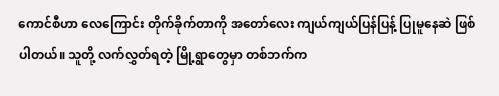ကောင်စီဟာ လေကြောင်း တိုက်ခိုက်တာကို အတော်လေး ကျယ်ကျယ်ပြန်ပြန့် ပြုမူနေဆဲ ဖြစ်ပါတယ်။ သူတို့ လက်လွှတ်ရတဲ့ မြို့ရွာတွေမှာ တစ်ဘက်က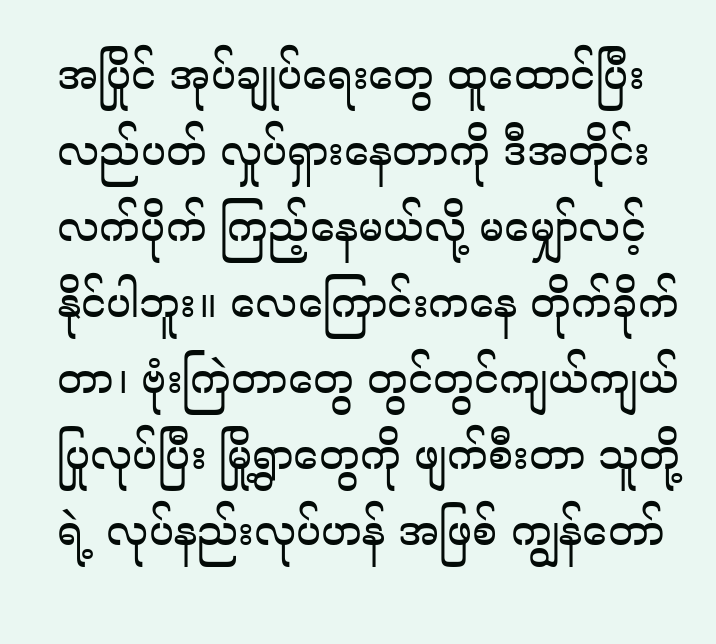အပြိုင် အုပ်ချုပ်ရေးတွေ ထူထောင်ပြီး လည်ပတ် လှုပ်ရှားနေတာကို ဒီအတိုင်း လက်ပိုက် ကြည့်နေမယ်လို့ မမျှော်လင့် နိုင်ပါဘူး။ လေကြောင်းကနေ တိုက်ခိုက်တာ၊ ဗုံးကြဲတာတွေ တွင်တွင်ကျယ်ကျယ် ပြုလုပ်ပြီး မြို့ရွာတွေကို ဖျက်စီးတာ သူတို့ရဲ့ လုပ်နည်းလုပ်ဟန် အဖြစ် ကျွန်တော်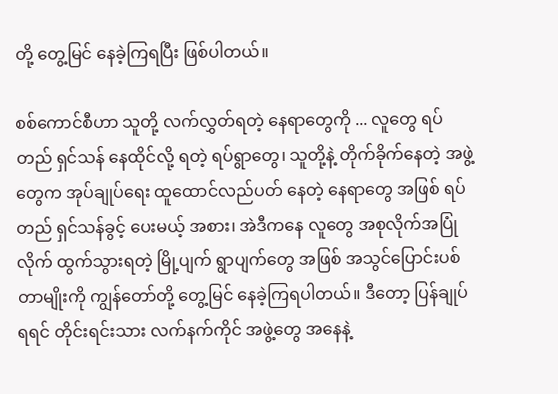တို့ တွေ့မြင် နေခဲ့ကြရပြီး ဖြစ်ပါတယ်။

စစ်ကောင်စီဟာ သူတို့ လက်လွှတ်ရတဲ့ နေရာတွေကို ... လူတွေ ရပ်တည် ရှင်သန် နေထိုင်လို့ ရတဲ့ ရပ်ရွာတွေ၊ သူတို့နဲ့ တိုက်ခိုက်နေတဲ့ အဖွဲ့တွေက အုပ်ချုပ်ရေး ထူထောင်လည်ပတ် နေတဲ့ နေရာတွေ အဖြစ် ရပ်တည် ရှင်သန်ခွင့် ပေးမယ့် အစား၊ အဲဒီကနေ လူတွေ အစုလိုက်အပြုံလိုက် ထွက်သွားရတဲ့ မြို့ပျက် ရွာပျက်တွေ အဖြစ် အသွင်ပြောင်းပစ်တာမျိုးကို ကျွန်တော်တို့ တွေ့မြင် နေခဲ့ကြရပါတယ်။ ဒီတော့ ပြန်ချုပ်ရရင် တိုင်းရင်းသား လက်နက်ကိုင် အဖွဲ့တွေ အနေနဲ့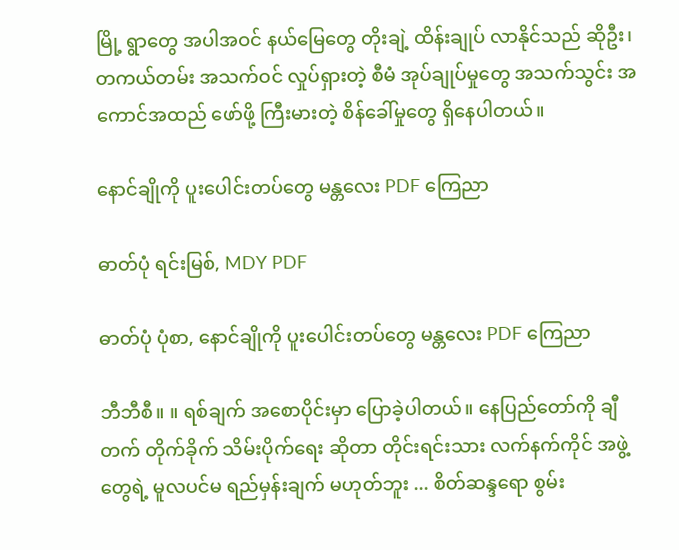မြို့ ရွာတွေ အပါအဝင် နယ်မြေတွေ တိုးချဲ့ ထိန်းချုပ် လာနိုင်သည် ဆိုဦး၊ တကယ်တမ်း အသက်ဝင် လှုပ်ရှားတဲ့ စီမံ အုပ်ချုပ်မှုတွေ အသက်သွင်း အကောင်အထည် ဖော်ဖို့ ကြီးမားတဲ့ စိန်ခေါ်မှုတွေ ရှိနေပါတယ်။

နောင်ချိုကို ပူးပေါင်းတပ်တွေ မန္တလေး PDF ကြေညာ

ဓာတ်ပုံ ရင်းမြစ်, MDY PDF

ဓာတ်ပုံ ပုံစာ, နောင်ချိုကို ပူးပေါင်းတပ်တွေ မန္တလေး PDF ကြေညာ

ဘီဘီစီ။ ။ ရစ်ချက် အစောပိုင်းမှာ ပြောခဲ့ပါတယ်။ နေပြည်တော်ကို ချီတက် တိုက်ခိုက် သိမ်းပိုက်ရေး ဆိုတာ တိုင်းရင်းသား လက်နက်ကိုင် အဖွဲ့တွေရဲ့ မူလပင်မ ရည်မှန်းချက် မဟုတ်ဘူး ... စိတ်ဆန္ဒရော စွမ်း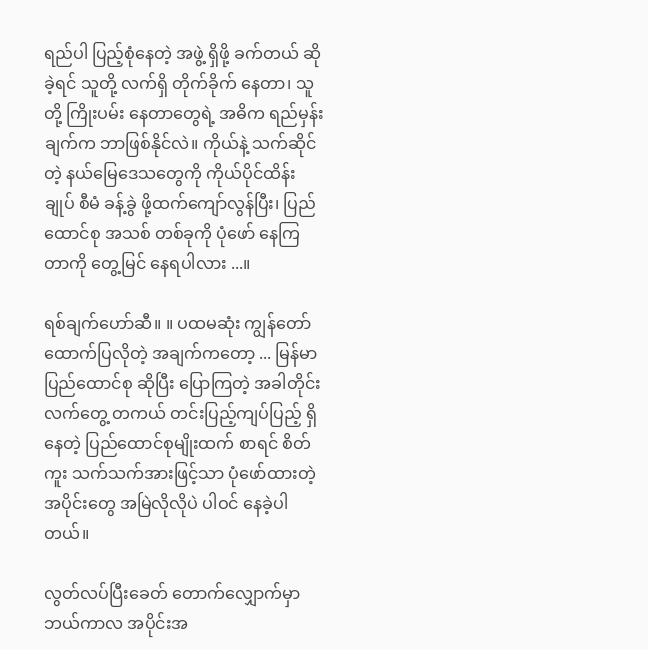ရည်ပါ ပြည့်စုံနေတဲ့ အဖွဲ့ ရှိဖို့ ခက်တယ် ဆိုခဲ့ရင် သူတို့ လက်ရှိ တိုက်ခိုက် နေတာ၊ သူတို့ ကြိုးပမ်း နေတာတွေရဲ့ အဓိက ရည်မှန်းချက်က ဘာဖြစ်နိုင်လဲ။ ကိုယ်နဲ့ သက်ဆိုင်တဲ့ နယ်မြေဒေသတွေကို ကိုယ်ပိုင်ထိန်းချုပ် စီမံ ခန့်ခွဲ ဖို့ထက်ကျော်လွန်ပြီး၊ ပြည်ထောင်စု အသစ် တစ်ခုကို ပုံဖော် နေကြတာကို တွေ့မြင် နေရပါလား ...။

ရစ်ချက်ဟော်ဆီ။ ။ ပထမဆုံး ကျွန်တော် ထောက်ပြလိုတဲ့ အချက်ကတော့ ... မြန်မာပြည်ထောင်စု ဆိုပြီး ပြောကြတဲ့ အခါတိုင်း လက်တွေ့ တကယ် တင်းပြည့်ကျပ်ပြည့် ရှိနေတဲ့ ပြည်ထောင်စုမျိုးထက် စာရင် စိတ်ကူး သက်သက်အားဖြင့်သာ ပုံဖော်ထားတဲ့ အပိုင်းတွေ အမြဲလိုလိုပဲ ပါဝင် နေခဲ့ပါတယ်။

လွတ်လပ်ပြီးခေတ် တောက်လျှောက်မှာ ဘယ်ကာလ အပိုင်းအ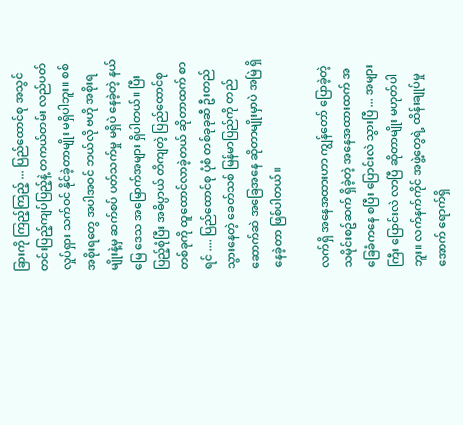ခြားကို ကြည့်ကြည့် ... ပြည်ထောင်စု အသွင် တင်းပြည့်ကျပ်ပြည့်နဲ့ တကယ်တမ်း လည်ပတ် လှုပ်ရှား သက်ဝင် နိုင်ခဲ့တာမျိုး မရှိပါဘူး။ စစ်အစိုးရတွေ အပါအဝင် ဘယ်လို ဗဟို အစိုးရမျိုးနဲ့မှ ဆက်စပ် ပတ်သက်မှု မရှိပဲ နေခဲ့တဲ့ နယ်မြေ ဒေသ အမြောက်အများ ရှိပါတယ်။ ပြီးပြည့်စုံပြီး အဓိပ္ပာယ် တိကျတဲ့ ပြည်ထောင်စု တစ်ခုကို ထူထောင်လာခဲ့တယ် ဆိုတာထက် စာရင် .... ပြည်ထောင်စု ပုံစံ တစ်ခုခုဆီ ဦးတည်သွားနေတဲ့ ခေတ်သစ် မြန်မာပြည်ကို တည်ဆောက်ဆဲ အခြေအနေ ဆိုတာမျိုးမှာပဲ အမြဲ ရှိနေခဲ့တာ ဖြစ်ပါတယ်။

လက်ရှိ အနေအထားဟာ ကျွန်တော် ပြောခဲ့တဲ့ သမိုင်းစဥ်ဆက် ရှိခဲ့တဲ့ အနေအထားထက် အခြေခံကနေ စပြီး ပြောင်းလဲ သွားပြီ ... အများကြီး ပြောင်းလဲ လာပြီ ဆိုတာမျိုး မဟုတ်ပါဘူး။ လက်နက်ကိုင် အဖွဲ့တွေရဲ့ ထိန်းချုပ်မှုအောက် ရောက်ရှိ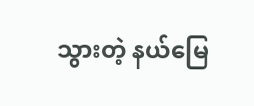သွားတဲ့ နယ်မြေ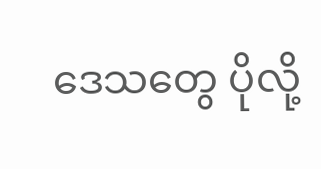ဒေသတွေ ပိုလို့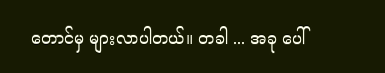တောင်မှ များလာပါတယ်။ တခါ ... အခု ပေါ်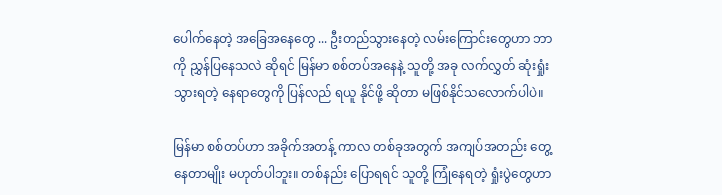ပေါက်နေတဲ့ အခြေအနေတွေ ... ဦးတည်သွားနေတဲ့ လမ်းကြောင်းတွေဟာ ဘာကို ညွှန်ပြနေသလဲ ဆိုရင် မြန်မာ စစ်တပ်အနေနဲ့ သူတို့ အခု လက်လွှတ် ဆုံးရှုံး သွားရတဲ့ နေရာတွေကို ပြန်လည် ရယူ နိုင်ဖို့ ဆိုတာ မဖြစ်နိုင်သလောက်ပါပဲ။

မြန်မာ စစ်တပ်ဟာ အခိုက်အတန့် ကာလ တစ်ခုအတွက် အကျပ်အတည်း တွေ့နေတာမျိုး မဟုတ်ပါဘူး။ တစ်နည်း ပြောရရင် သူတို့ ကြုံနေရတဲ့ ရှုံးပွဲတွေဟာ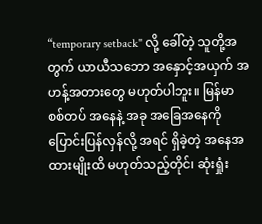“temporary setback" လို့ ခေါ်တဲ့ သူတို့အတွက် ယာယီသဘော အနှောင့်အယှက် အဟန့်အတားတွေ မဟုတ်ပါဘူး။ မြန်မာ စစ်တပ် အနေနဲ့ အခု အခြေအနေကို ပြောင်းပြန်လှန်လို့ အရင် ရှိခဲ့တဲ့ အနေအထားမျိုးထိ မဟုတ်သည့်တိုင်၊ ဆုံးရှုံး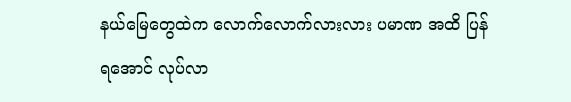နယ်မြေတွေထဲက လောက်လောက်လားလား ပမာဏ အထိ ပြန်ရအောင် လုပ်လာ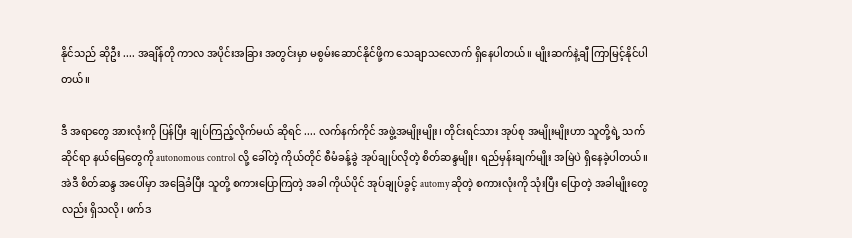နိုင်သည် ဆိုဦး .... အချိန်တို ကာလ အပိုင်းအခြား အတွင်းမှာ မစွမ်းဆောင်နိုင်ဖို့က သေချာသလောက် ရှိနေပါတယ်။ မျိုးဆက်နဲ့ချီ ကြာမြင့်နိုင်ပါတယ်။

ဒီ အရာတွေ အားလုံးကို ပြန်ပြီး ချုပ်ကြည့်လိုက်မယ် ဆိုရင် .... လက်နက်ကိုင် အဖွဲ့အမျိုးမျိုး၊ တိုင်းရင်သား အုပ်စု အမျိုးမျိုးဟာ သူတို့ရဲ့ သက်ဆိုင်ရာ နယ်မြေတွေကို autonomous control လို့ ခေါ်တဲ့ ကိုယ်တိုင် စီမံခန့်ခွဲ အုပ်ချုပ်လိုတဲ့ စိတ်ဆန္ဒမျိုး၊ ရည်မှန်းချက်မျိုး အမြဲပဲ ရှိနေခဲ့ပါတယ်။ အဲဒီ စိတ်ဆန္ဒ အပေါ်မှာ အခြေခံပြီး သူတို့ စကားပြောကြတဲ့ အခါ ကိုယ်ပိုင် အုပ်ချုပ်ခွင့် automy ဆိုတဲ့ စကားလုံးကို သုံးပြီး ပြောတဲ့ အခါမျိုးတွေလည်း ရှိသလို၊ ဖက်ဒ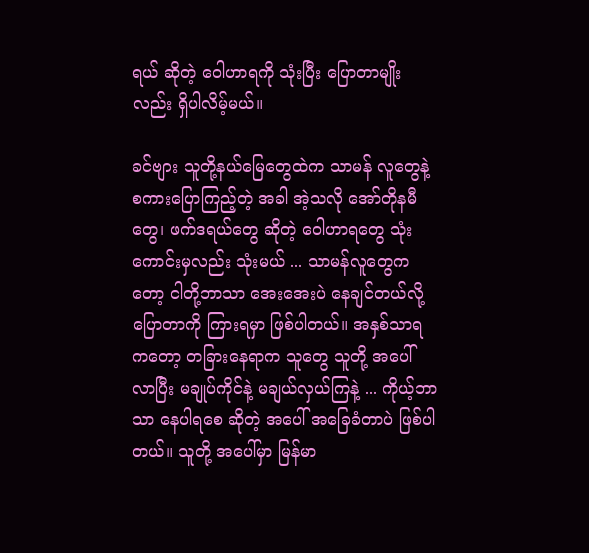ရယ် ဆိုတဲ့ ဝေါဟာရကို သုံးပြီး ပြောတာမျိုးလည်း ရှိပါလိမ့်မယ်။

ခင်ဗျား သူတို့နယ်မြေတွေထဲက သာမန် လူတွေနဲ့ စကားပြောကြည့်တဲ့ အခါ အဲ့သလို အော်တိုနမီတွေ၊ ဖက်ဒရယ်တွေ ဆိုတဲ့ ဝေါဟာရတွေ သုံးကောင်းမှလည်း သုံးမယ် ... သာမန်လူတွေကတော့ ငါတို့ဘာသာ အေးအေးပဲ နေချင်တယ်လို့ ပြောတာကို ကြားရမှာ ဖြစ်ပါတယ်။ အနှစ်သာရကတော့ တခြားနေရာက သူတွေ သူတို့ အပေါ် လာပြီး မချုပ်ကိုင်နဲ့ မချယ်လှယ်ကြနဲ့ ... ကိုယ့်ဘာသာ နေပါရစေ ဆိုတဲ့ အပေါ် အခြေခံတာပဲ ဖြစ်ပါတယ်။ သူတို့ အပေါ်မှာ မြန်မာ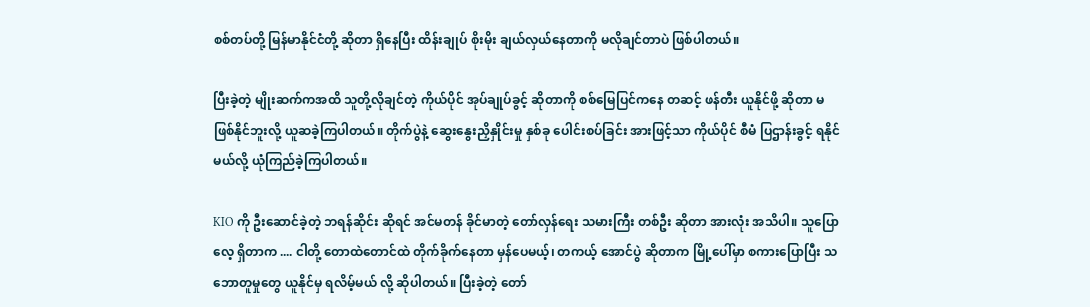စစ်တပ်တို့ မြန်မာနိုင်ငံတို့ ဆိုတာ ရှိနေပြီး ထိန်းချုပ် စိုးမိုး ချယ်လှယ်နေတာကို မလိုချင်တာပဲ ဖြစ်ပါတယ်။

ပြီးခဲ့တဲ့ မျိုးဆက်ကအထိ သူတို့လိုချင်တဲ့ ကိုယ်ပိုင် အုပ်ချုပ်ခွင့် ဆိုတာကို စစ်မြေပြင်ကနေ တဆင့် ဖန်တီး ယူနိုင်ဖို့ ဆိုတာ မဖြစ်နိုင်ဘူးလို့ ယူဆခဲ့ကြပါတယ်။ တိုက်ပွဲနဲ့ ဆွေးနွေးညှိနှိုင်းမှု နှစ်ခု ပေါင်းစပ်ခြင်း အားဖြင့်သာ ကိုယ်ပိုင် စီမံ ပြဌာန်းခွင့် ရနိုင်မယ်လို့ ယုံကြည်ခဲ့ကြပါတယ်။

KIO ကို ဦးဆောင်ခဲ့တဲ့ ဘရန်ဆိုင်း ဆိုရင် အင်မတန် ခိုင်မာတဲ့ တော်လှန်ရေး သမားကြီး တစ်ဦး ဆိုတာ အားလုံး အသိပါ။ သူပြောလေ့ ရှိတာက .... ငါတို့ တောထဲတောင်ထဲ တိုက်ခိုက်နေတာ မှန်ပေမယ့်၊ တကယ့် အောင်ပွဲ ဆိုတာက မြို့ပေါ်မှာ စကားပြောပြီး သဘောတူမှုတွေ ယူနိုင်မှ ရလိမ့်မယ် လို့ ဆိုပါတယ်။ ပြီးခဲ့တဲ့ တော်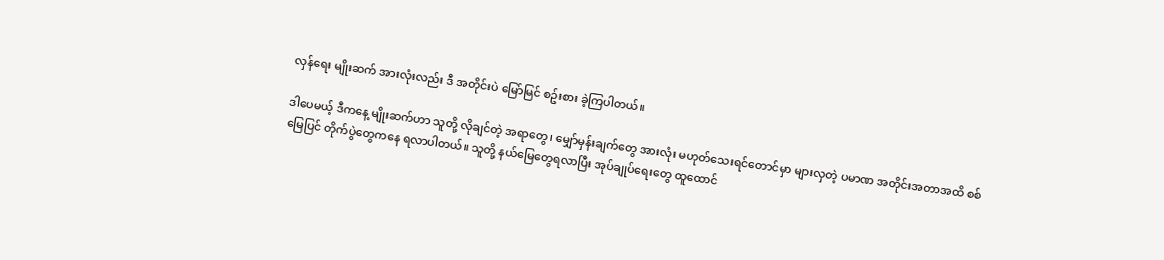လှန်ရေး မျိုးဆက် အားလုံးလည်း ဒီ အတိုင်းပဲ မြော်မြင် စဥ်းစား ခဲ့ကြပါတယ်။

ဒါပေမယ့် ဒီကနေ့ မျိုးဆက်ဟာ သူတို့ လိုချင်တဲ့ အရာတွေ၊ မျှော်မှန်းချက်တွေ အားလုံး မဟုတ်သေးရင်တောင်မှာ များလှတဲ့ ပမာဏ အတိုင်းအတာအထိ စစ်မြေပြင် တိုက်ပွဲတွေကနေ ရလာပါတယ်။ သူတို့ နယ်မြေတွေရလာပြီး အုပ်ချုပ်ရေးတွေ ထူထောင်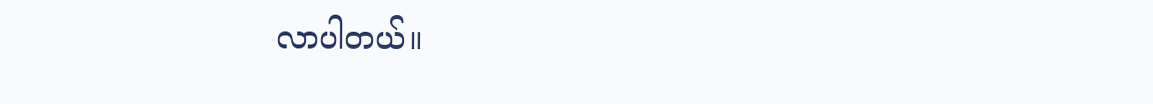လာပါတယ်။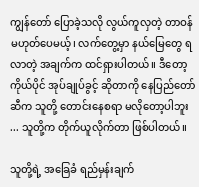ကျွန်တော် ပြောခဲ့သလို လွယ်ကူလှတဲ့ တာဝန် မဟုတ်ပေမယ့်၊ လက်တွေ့မှာ နယ်မြေတွေ ရလာတဲ့ အချက်က ထင်ရှားပါတယ်။ ဒီတော့ ကိုယ်ပိုင် အုပ်ချုပ်ခွင့် ဆိုတာကို နေပြည်တော်ဆီက သူတို့ တောင်းနေစရာ မလိုတော့ပါဘူး ... သူတို့က တိုက်ယူလိုက်တာ ဖြစ်ပါတယ်။

သူတို့ရဲ့ အခြေခံ ရည်မှန်းချက်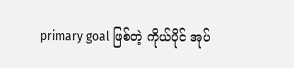primary goal ဖြစ်တဲ့ ကိုယ်ပိုင် အုပ်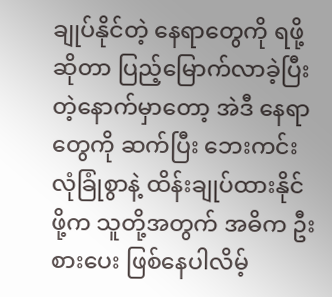ချုပ်နိုင်တဲ့ နေရာတွေကို ရဖို့ ဆိုတာ ပြည့်မြောက်လာခဲ့ပြီးတဲ့နောက်မှာတော့ အဲဒီ နေရာတွေကို ဆက်ပြီး ဘေးကင်းလုံခြုံစွာနဲ့ ထိန်းချုပ်ထားနိုင်ဖို့က သူတို့အတွက် အဓိက ဦးစားပေး ဖြစ်နေပါလိမ့်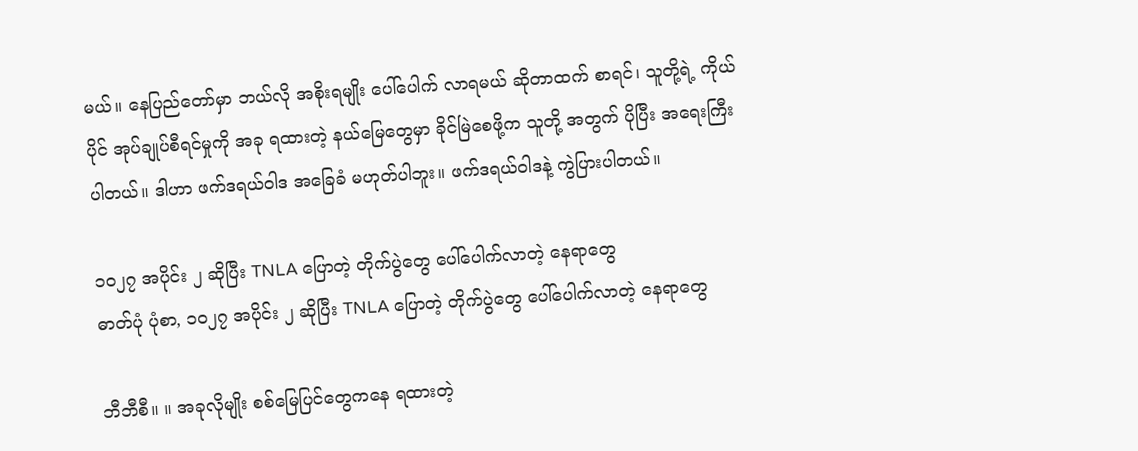မယ်။ နေပြည်တော်မှာ ဘယ်လို အစိုးရမျိုး ပေါ်ပေါက် လာရမယ် ဆိုတာထက် စာရင်၊ သူတို့ရဲ့ ကိုယ်ပိုင် အုပ်ချုပ်စီရင်မှုကို အခု ရထားတဲ့ နယ်မြေတွေမှာ ခိုင်မြဲစေဖို့က သူတို့ အတွက် ပိုပြီး အရေးကြီးပါတယ်။ ဒါဟာ ဖက်ဒရယ်ဝါဒ အခြေခံ မဟုတ်ပါဘူး။ ဖက်ဒရယ်ဝါဒနဲ့ ကွဲပြားပါတယ်။

၁၀၂၇ အပိုင်း ၂ ဆိုပြီး TNLA ပြောတဲ့ တိုက်ပွဲတွေ ပေါ်ပေါက်လာတဲ့ နေရာတွေ
ဓာတ်ပုံ ပုံစာ, ၁၀၂၇ အပိုင်း ၂ ဆိုပြီး TNLA ပြောတဲ့ တိုက်ပွဲတွေ ပေါ်ပေါက်လာတဲ့ နေရာတွေ

ဘီဘီစီ။ ။ အခုလိုမျိုး စစ်မြေပြင်တွေကနေ ရထားတဲ့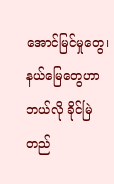အောင်မြင်မှုတွေ၊ နယ်မြေတွေဟာ ဘယ်လို ခိုင်မြဲ တည်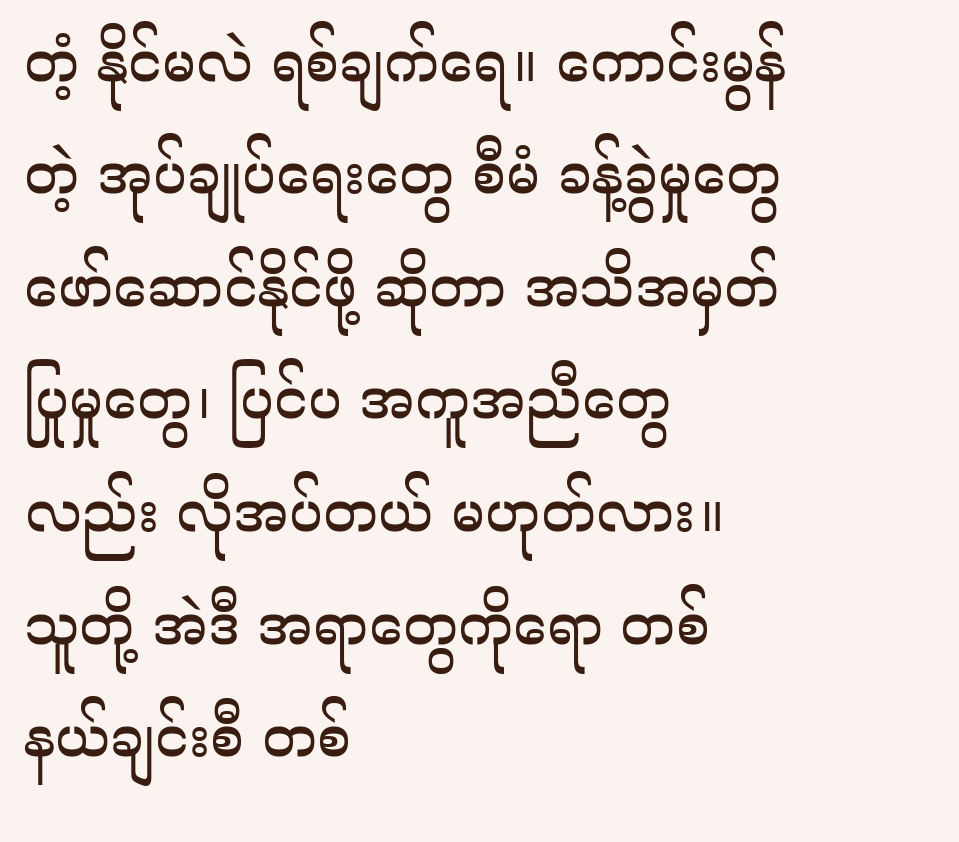တံ့ နိုင်မလဲ ရစ်ချက်ရေ။ ကောင်းမွန်တဲ့ အုပ်ချုပ်ရေးတွေ စီမံ ခန့်ခွဲမှုတွေ ဖော်ဆောင်နိုင်ဖို့ ဆိုတာ အသိအမှတ် ပြုမှုတွေ၊ ပြင်ပ အကူအညီတွေလည်း လိုအပ်တယ် မဟုတ်လား။ သူတို့ အဲဒီ အရာတွေကိုရော တစ်နယ်ချင်းစီ တစ်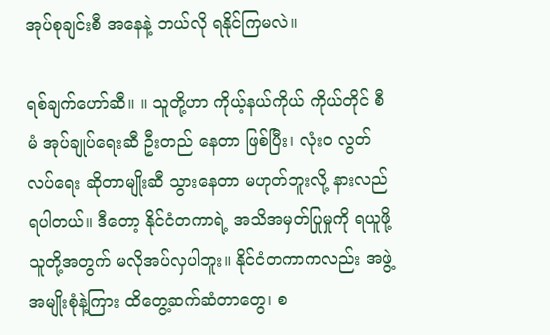အုပ်စုချင်းစီ အနေနဲ့ ဘယ်လို ရနိုင်ကြမလဲ။

ရစ်ချက်ဟော်ဆီ။ ။ သူတို့ဟာ ကိုယ့်နယ်ကိုယ် ကိုယ်တိုင် စီမံ အုပ်ချုပ်ရေးဆီ ဦးတည် နေတာ ဖြစ်ပြီး၊ လုံးဝ လွတ်လပ်ရေး ဆိုတာမျိုးဆီ သွားနေတာ မဟုတ်ဘူးလို့ နားလည်ရပါတယ်။ ဒီတော့ နိုင်ငံတကာရဲ့ အသိအမှတ်ပြုမှုကို ရယူဖို့ သူတို့အတွက် မလိုအပ်လှပါဘူး။ နိုင်ငံတကာကလည်း အဖွဲ့အမျိုးစုံနဲ့ကြား ထိတွေ့ဆက်ဆံတာတွေ၊ စ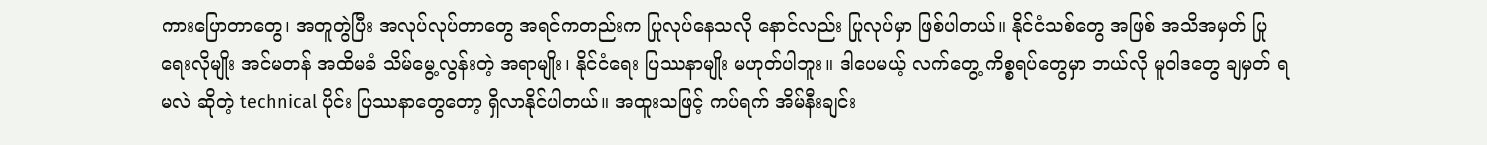ကားပြောတာတွေ၊ အတူတွဲပြီး အလုပ်လုပ်တာတွေ အရင်ကတည်းက ပြုလုပ်နေသလို နောင်လည်း ပြုလုပ်မှာ ဖြစ်ပါတယ်။ နိုင်ငံသစ်တွေ အဖြစ် အသိအမှတ် ပြုရေးလိုမျိုး အင်မတန် အထိမခံ သိမ်မွေ့လွန်းတဲ့ အရာမျိုး၊ နိုင်ငံရေး ပြဿနာမျိုး မဟုတ်ပါဘူး။ ဒါပေမယ့် လက်တွေ့ ကိစ္စရပ်တွေမှာ ဘယ်လို မူဝါဒတွေ ချမှတ် ရမလဲ ဆိုတဲ့ technical ပိုင်း ပြဿနာတွေတော့ ရှိလာနိုင်ပါတယ်။ အထူးသဖြင့် ကပ်ရက် အိမ်နီးချင်း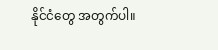နိုင်ငံတွေ အတွက်ပါ။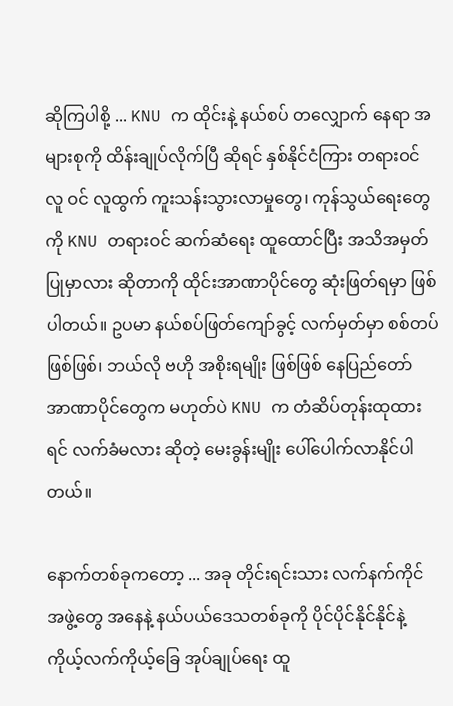ဆိုကြပါစို့ ... KNU က ထိုင်းနဲ့ နယ်စပ် တလျှောက် နေရာ အများစုကို ထိန်းချုပ်လိုက်ပြီ ဆိုရင် နှစ်နိုင်ငံကြား တရားဝင် လူ ဝင် လူထွက် ကူးသန်းသွားလာမှုတွေ၊ ကုန်သွယ်ရေးတွေကို KNU တရားဝင် ဆက်ဆံရေး ထူထောင်ပြီး အသိအမှတ်ပြုမှာလား ဆိုတာကို ထိုင်းအာဏာပိုင်တွေ ဆုံးဖြတ်ရမှာ ဖြစ်ပါတယ်။ ဥပမာ နယ်စပ်ဖြတ်ကျော်ခွင့် လက်မှတ်မှာ စစ်တပ်ဖြစ်ဖြစ်၊ ဘယ်လို ဗဟို အစိုးရမျိုး ဖြစ်ဖြစ် နေပြည်တော် အာဏာပိုင်တွေက မဟုတ်ပဲ KNU က တံဆိပ်တုန်းထုထားရင် လက်ခံမလား ဆိုတဲ့ မေးခွန်းမျိုး ပေါ်ပေါက်လာနိုင်ပါတယ်။

နောက်တစ်ခုကတော့ ... အခု တိုင်းရင်းသား လက်နက်ကိုင် အဖွဲ့တွေ အနေနဲ့ နယ်ပယ်ဒေသတစ်ခုကို ပိုင်ပိုင်နိုင်နိုင်နဲ့ ကိုယ့်လက်ကိုယ့်ခြေ အုပ်ချုပ်ရေး ထူ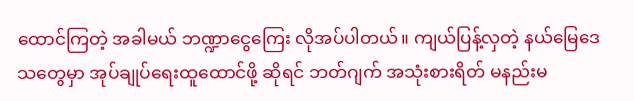ထောင်ကြတဲ့ အခါမယ် ဘဏ္ဍာငွေကြေး လိုအပ်ပါတယ်။ ကျယ်ပြန့်လှတဲ့ နယ်မြေဒေသတွေမှာ အုပ်ချုပ်ရေးထူထောင်ဖို့ ဆိုရင် ဘတ်ဂျက် အသုံးစားရိတ် မနည်းမ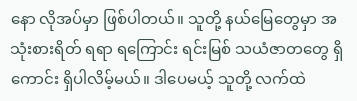နော လိုအပ်မှာ ဖြစ်ပါတယ်။ သူတို့ နယ်မြေတွေမှာ အသုံးစားရိတ် ရရာ ရကြောင်း ရင်းမြစ် သယံဇာတတွေ ရှိကောင်း ရှိပါလိမ့်မယ်။ ဒါပေမယ့် သူတို့ လက်ထဲ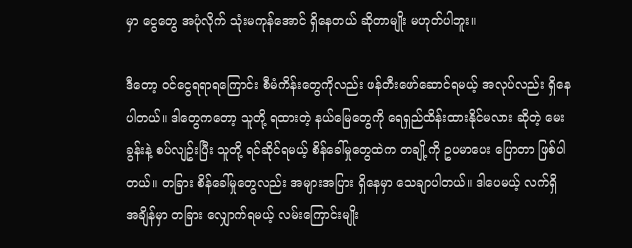မှာ ငွေတွေ အပုံလိုက် သုံးမကုန်အောင် ရှိနေတယ် ဆိုတာမျိုး မဟုတ်ပါဘူး။

ဒီတော့ ဝင်ငွေရရာရကြောင်း စီမံကိန်းတွေကိုလည်း ဖန်တီးဖော်ဆောင်ရမယ့် အလုပ်လည်း ရှိနေပါတယ်။ ဒါတွေကတော့ သူတို့ ရထားတဲ့ နယ်မြေတွေကို ရေရှည်ထိန်းထားနိုင်မလား ဆိုတဲ့ မေးခွန်းနဲ့ စပ်လျဥ်းပြီး သူတို့ ရင်ဆိုင်ရမယ့် စိန်ခေါ်မှုတွေထဲက တချို့ကို ဥပမာပေး ပြောတာ ဖြစ်ပါတယ်။ တခြား စိန်ခေါ်မှုတွေလည်း အများအပြား ရှိနေမှာ သေချာပါတယ်။ ဒါပေမယ့် လက်ရှိ အချိန်မှာ တခြား လျှောက်ရမယ့် လမ်းကြောင်းမျိုး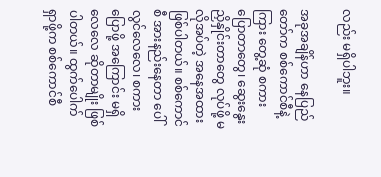လည်း မရှိပါဘူး။

အခုအချိန်ဟာ နေပြည်တော်က စစ်ကောင်စီနဲ့ကြား တွေ့ဆုံ စကားပြောတာတွေ၊ ဆွေးနွေး ညှိနှိုင်းတာတွေ လုပ်ဖို့ မလိုအပ်တဲ့ အနေအထား ဖြစ်ပါတယ်။ စစ်ကောင်စီ အားနည်းနေတာ ပေါ်လွင်လေလေ၊ စကားပြောဖို့ အကြောင်း မရှိလေလေ ဆိုတာမျိုး ဖြစ်ပါတယ်။ ထွက်ပေါက် ရှာဖို့က စစ်ကောင်စီ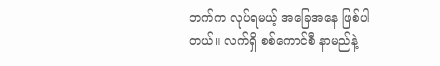ဘက်က လုပ်ရမယ့် အခြေအနေ ဖြစ်ပါတယ်။ လက်ရှိ စစ်ကောင်စီ နာမည်နဲ့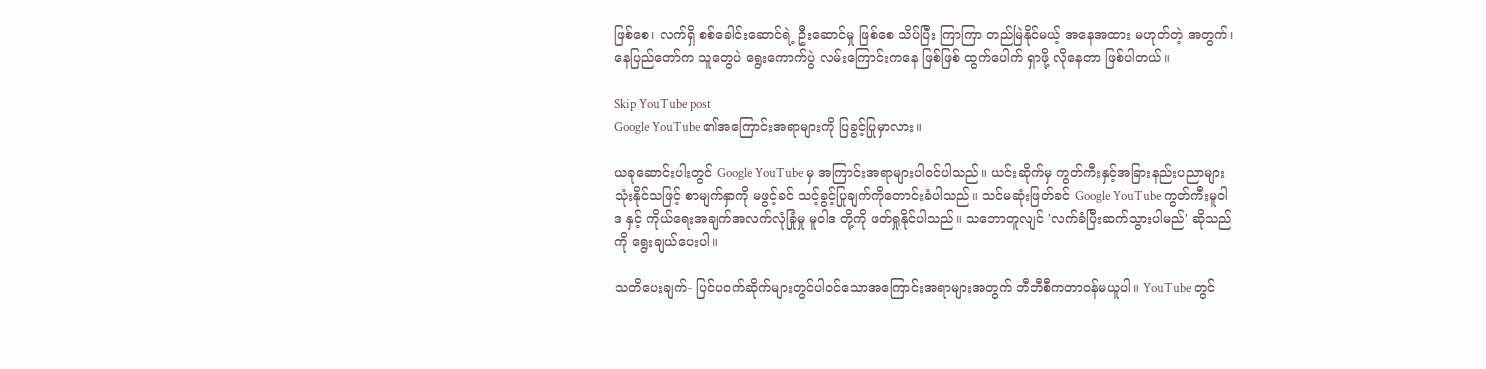ဖြစ်စေ၊ လက်ရှိ စစ်ခေါင်းဆောင်ရဲ့ ဦးဆောင်မှု ဖြစ်စေ သိပ်ပြီး ကြာကြာ တည်မြဲနိုင်မယ့် အနေအထား မဟုတ်တဲ့ အတွက်၊ နေပြည်တော်က သူတွေပဲ ရွေးကောက်ပွဲ လမ်းကြောင်းကနေ ဖြစ်ဖြစ် ထွက်ပေါက် ရှာဖို့ လိုနေတာ ဖြစ်ပါတယ်။

Skip YouTube post
Google YouTube ၏အကြောင်းအရာများကို ပြခွင့်ပြုမှာလား။

ယခုဆောင်းပါးတွင် Google YouTube မှ အကြာင်းအရာများပါဝင်ပါသည်။ ယင်းဆိုက်မှ ကွတ်ကီးနှင့်အခြားနည်းပညာများသုံးနိုင်သဖြင့် စာမျက်နှာကို မဖွင့်ခင် သင့်ခွင့်ပြုချက်ကိုတောင်းခံပါသည်။ သင်မဆုံးဖြတ်ခင် Google YouTube ကွတ်ကီးမူဝါဒ နှင့် ကိုယ်ရေးအချက်အလက်လုံခြုံမှု မူဝါဒ တို့ကို ဖတ်ရှုနိုင်ပါသည်။ သဘောတူလျင် 'လက်ခံပြီးဆက်သွားပါမည်' ဆိုသည်ကို ရွေးချယ်ပေးပါ။

သတိပေးချက်- ပြင်ပဝက်ဆိုက်များတွင်ပါဝင်သောအကြောင်းအရာများအတွက် ဘီဘီစီကတာဝန်မယူပါ။ YouTube တွင်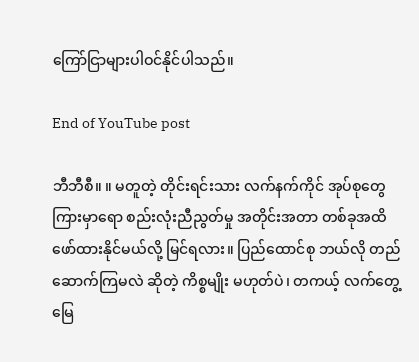ကြော်ငြာများပါဝင်နိုင်ပါသည်။

End of YouTube post

ဘီဘီစီ။ ။ မတူတဲ့ တိုင်းရင်းသား လက်နက်ကိုင် အုပ်စုတွေကြားမှာရော စည်းလုံးညီညွတ်မှု အတိုင်းအတာ တစ်ခုအထိ ဖော်ထားနိုင်မယ်လို့ မြင်ရလား။ ပြည်ထောင်စု ဘယ်လို တည်ဆောက်ကြမလဲ ဆိုတဲ့ ကိစ္စမျိုး မဟုတ်ပဲ၊ တကယ့် လက်တွေ့ မြေ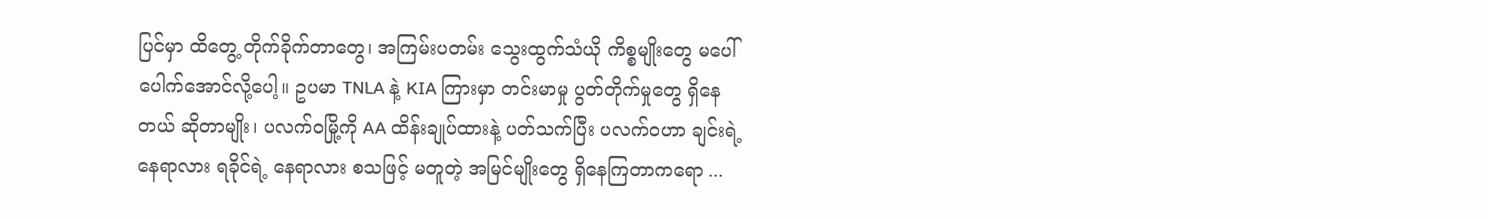ပြင်မှာ ထိတွေ့ တိုက်ခိုက်တာတွေ၊ အကြမ်းပတမ်း သွေးထွက်သံယို ကိစ္စမျိုးတွေ မပေါ်ပေါက်အောင်လို့ပေါ့။ ဥပမာ TNLA နဲ့ KIA ကြားမှာ တင်းမာမှု ပွတ်တိုက်မှုတွေ ရှိနေတယ် ဆိုတာမျိုး၊ ပလက်ဝမြို့ကို AA ထိန်းချုပ်ထားနဲ့ ပတ်သက်ပြီး ပလက်ဝဟာ ချင်းရဲ့ နေရာလား ရခိုင်ရဲ့ နေရာလား စသဖြင့် မတူတဲ့ အမြင်မျိုးတွေ ရှိနေကြတာကရော ...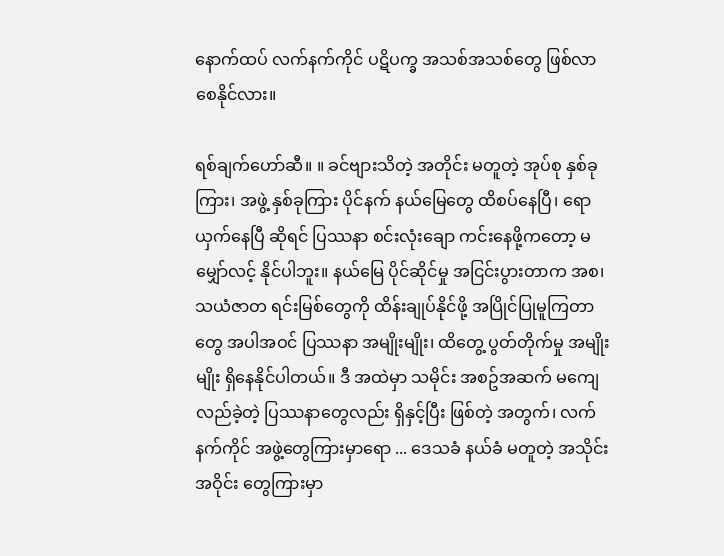နောက်ထပ် လက်နက်ကိုင် ပဋိပက္ခ အသစ်အသစ်တွေ ဖြစ်လာစေနိုင်လား။

ရစ်ချက်ဟော်ဆီ။ ။ ခင်ဗျားသိတဲ့ အတိုင်း မတူတဲ့ အုပ်စု နှစ်ခုကြား၊ အဖွဲ့ နှစ်ခုကြား ပိုင်နက် နယ်မြေတွေ ထိစပ်နေပြီ၊ ရောယှက်နေပြီ ဆိုရင် ပြဿနာ စင်းလုံးချော ကင်းနေဖို့ကတော့ မမျှော်လင့် နိုင်ပါဘူး။ နယ်မြေ ပိုင်ဆိုင်မှု အငြင်းပွားတာက အစ၊ သယံဇာတ ရင်းမြစ်တွေကို ထိန်းချုပ်နိုင်ဖို့ အပြိုင်ပြုမူကြတာတွေ အပါအဝင် ပြဿနာ အမျိုးမျိုး၊ ထိတွေ့ ပွတ်တိုက်မှု အမျိုးမျိုး ရှိနေနိုင်ပါတယ်။ ဒီ အထဲမှာ သမိုင်း အစဥ်အဆက် မကျေလည်ခဲ့တဲ့ ပြဿနာတွေလည်း ရှိနှင့်ပြီး ဖြစ်တဲ့ အတွက်၊ လက်နက်ကိုင် အဖွဲ့တွေကြားမှာရော ... ဒေသခံ နယ်ခံ မတူတဲ့ အသိုင်းအဝိုင်း တွေကြားမှာ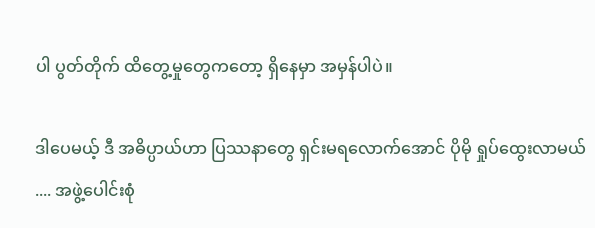ပါ ပွတ်တိုက် ထိတွေ့မှုတွေကတော့ ရှိနေမှာ အမှန်ပါပဲ။

ဒါပေမယ့် ဒီ အဓိပ္ပာယ်ဟာ ပြဿနာတွေ ရှင်းမရလောက်အောင် ပိုမို ရှုပ်ထွေးလာမယ် .... အဖွဲ့ပေါင်းစုံ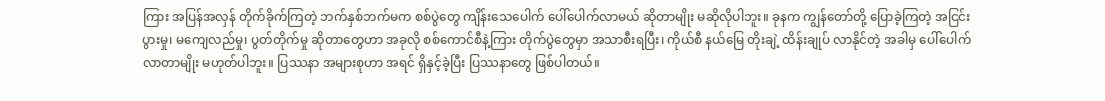ကြား အပြန်အလှန် တိုက်ခိုက်ကြတဲ့ ဘက်နှစ်ဘက်မက စစ်ပွဲတွေ ကျိန်းသေပေါက် ပေါ်ပေါက်လာမယ် ဆိုတာမျိုး မဆိုလိုပါဘူး။ ခုနက ကျွန်တော်တို့ ပြောခဲ့ကြတဲ့ အငြင်းပွားမှု၊ မကျေလည်မှု၊ ပွတ်တိုက်မှု ဆိုတာတွေဟာ အခုလို စစ်ကောင်စီနဲ့ကြား တိုက်ပွဲတွေမှာ အသာစီးရပြီး၊ ကိုယ်စီ နယ်မြေ တိုးချဲ့ ထိန်းချုပ် လာနိုင်တဲ့ အခါမှ ပေါ်ပေါက်လာတာမျိုး မဟုတ်ပါဘူး။ ပြဿနာ အများစုဟာ အရင် ရှိနှင့်ခဲ့ပြီး ပြဿနာတွေ ဖြစ်ပါတယ်။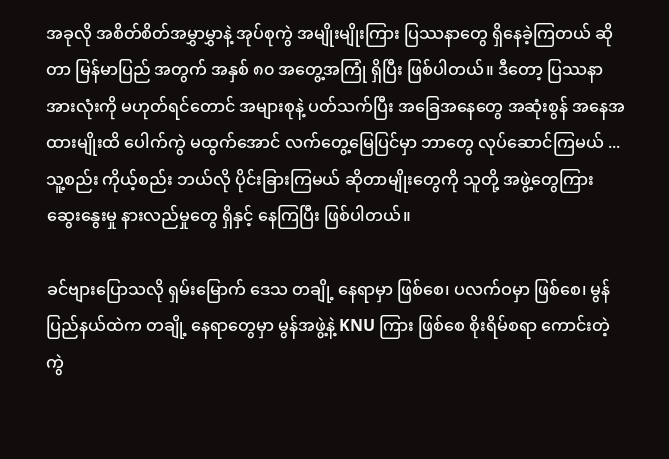အခုလို အစိတ်စိတ်အမွှာမွှာနဲ့ အုပ်စုကွဲ အမျိုးမျိုးကြား ပြဿနာတွေ ရှိနေခဲ့ကြတယ် ဆိုတာ မြန်မာပြည် အတွက် အနှစ် ၈၀ အတွေ့အကြုံ ရှိပြီး ဖြစ်ပါတယ်။ ဒီတော့ ပြဿနာ အားလုံးကို မဟုတ်ရင်တောင် အများစုနဲ့ ပတ်သက်ပြီး အခြေအနေတွေ အဆုံးစွန် အနေအထားမျိုးထိ ပေါက်ကွဲ မထွက်အောင် လက်တွေ့မြေပြင်မှာ ဘာတွေ လုပ်ဆောင်ကြမယ် ... သူ့စည်း ကိုယ့်စည်း ဘယ်လို ပိုင်းခြားကြမယ် ဆိုတာမျိုးတွေကို သူတို့ အဖွဲ့တွေကြား ဆွေးနွေးမှု နားလည်မှုတွေ ရှိနှင့် နေကြပြီး ဖြစ်ပါတယ်။

ခင်ဗျားပြောသလို ရှမ်းမြောက် ဒေသ တချို့ နေရာမှာ ဖြစ်စေ၊ ပလက်ဝမှာ ဖြစ်စေ၊ မွန်ပြည်နယ်ထဲက တချို့ နေရာတွေမှာ မွန်အဖွဲ့နဲ့ KNU ကြား ဖြစ်စေ စိုးရိမ်စရာ ကောင်းတဲ့ ကွဲ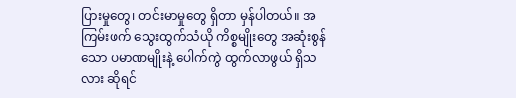ပြားမှုတွေ၊ တင်းမာမှုတွေ ရှိတာ မှန်ပါတယ်။ အကြမ်းဖက် သွေးထွက်သံယို ကိစ္စမျိုးတွေ အဆုံးစွန်သော ပမာဏမျိုးနဲ့ ပေါက်ကွဲ ထွက်လာဖွယ် ရှိသလား ဆိုရင်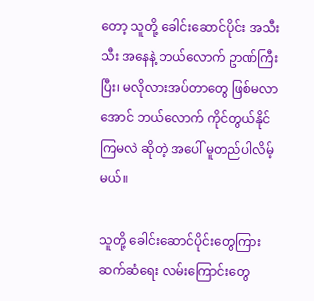တော့ သူတို့ ခေါင်းဆောင်ပိုင်း အသီးသီး အနေနဲ့ ဘယ်လောက် ဥာဏ်ကြီးပြီး၊ မလိုလားအပ်တာတွေ ဖြစ်မလာအောင် ဘယ်လောက် ကိုင်တွယ်နိုင်ကြမလဲ ဆိုတဲ့ အပေါ် မူတည်ပါလိမ့်မယ်။

သူတို့ ခေါင်းဆောင်ပိုင်းတွေကြား ဆက်ဆံရေး လမ်းကြောင်းတွေ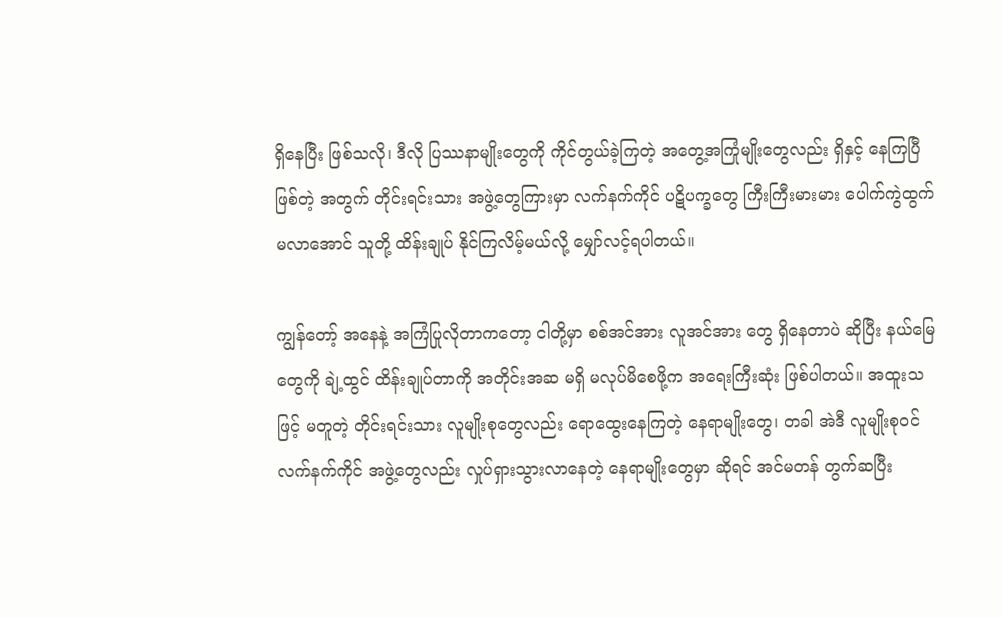ရှိနေပြီး ဖြစ်သလို၊ ဒီလို ပြဿနာမျိုးတွေကို ကိုင်တွယ်ခဲ့ကြတဲ့ အတွေ့အကြုံမျိုးတွေလည်း ရှိနှင့် နေကြပြီ ဖြစ်တဲ့ အတွက် တိုင်းရင်းသား အဖွဲ့တွေကြားမှာ လက်နက်ကိုင် ပဋိပက္ခတွေ ကြီးကြီးမားမား ပေါက်ကွဲထွက်မလာအောင် သူတို့ ထိန်းချုပ် နိုင်ကြလိမ့်မယ်လို့ မျှော်လင့်ရပါတယ်။

ကျွန်တော့် အနေနဲ့ အကြံပြုလိုတာကတော့ ငါတို့မှာ စစ်အင်အား လူအင်အား တွေ ရှိနေတာပဲ ဆိုပြီး နယ်မြေတွေကို ချဲ့ထွင် ထိန်းချုပ်တာကို အတိုင်းအဆ မရှိ မလုပ်မိစေဖို့က အရေးကြီးဆုံး ဖြစ်ပါတယ်။ အထူးသဖြင့် မတူတဲ့ တိုင်းရင်းသား လူမျိုးစုတွေလည်း ရောထွေးနေကြတဲ့ နေရာမျိုးတွေ၊ တခါ အဲဒီ လူမျိုးစုဝင် လက်နက်ကိုင် အဖွဲ့တွေလည်း လှုပ်ရှားသွားလာနေတဲ့ နေရာမျိုးတွေမှာ ဆိုရင် အင်မတန် တွက်ဆပြီး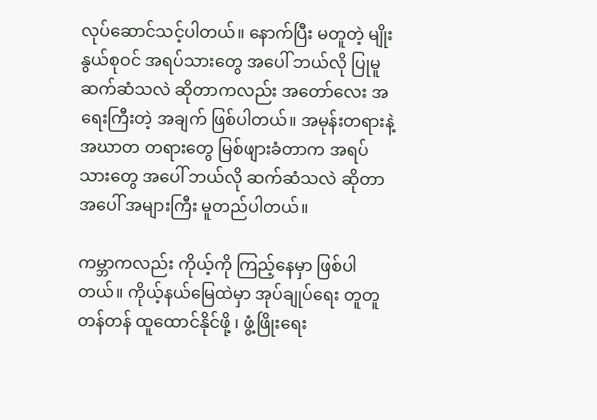လုပ်ဆောင်သင့်ပါတယ်။ နောက်ပြီး မတူတဲ့ မျိုးနွယ်စုဝင် အရပ်သားတွေ အပေါ် ဘယ်လို ပြုမူ ဆက်ဆံသလဲ ဆိုတာကလည်း အတော်လေး အရေးကြီးတဲ့ အချက် ဖြစ်ပါတယ်။ အမုန်းတရားနဲ့ အဃာတ တရားတွေ မြစ်ဖျားခံတာက အရပ်သားတွေ အပေါ် ဘယ်လို ဆက်ဆံသလဲ ဆိုတာ အပေါ် အများကြီး မူတည်ပါတယ်။

ကမ္ဘာကလည်း ကိုယ့်ကို ကြည့်နေမှာ ဖြစ်ပါတယ်။ ကိုယ့်နယ်မြေထဲမှာ အုပ်ချုပ်ရေး တူတူတန်တန် ထူထောင်နိုင်ဖို့ ၊ ဖွံ့ဖြိုးရေး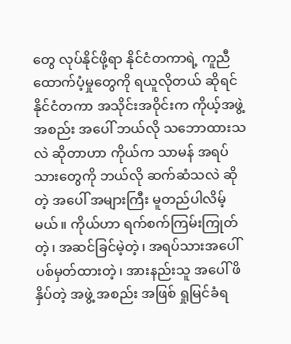တွေ လုပ်နိုင်ဖို့ရာ နိုင်ငံတကာရဲ့ ကူညီ ထောက်ပံ့မှုတွေကို ရယူလိုတယ် ဆိုရင် နိုင်ငံတကာ အသိုင်းအဝိုင်းက ကိုယ့်အဖွဲ့အစည်း အပေါ် ဘယ်လို သဘောထားသလဲ ဆိုတာဟာ ကိုယ်က သာမန် အရပ်သားတွေကို ဘယ်လို ဆက်ဆံသလဲ ဆိုတဲ့ အပေါ် အများကြီး မူတည်ပါလိမ့်မယ်။ ကိုယ်ဟာ ရက်စက်ကြမ်းကြုတ်တဲ့၊ အဆင်ခြင်မဲ့တဲ့၊ အရပ်သားအပေါ် ပစ်မှတ်ထားတဲ့၊ အားနည်းသူ အပေါ် ဖိနှိပ်တဲ့ အဖွဲ့ အစည်း အဖြစ် ရှုမြင်ခံရ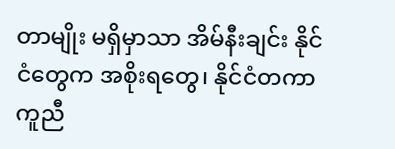တာမျိုး မရှိမှာသာ အိမ်နီးချင်း နိုင်ငံတွေက အစိုးရတွေ၊ နိုင်ငံတကာ ကူညီ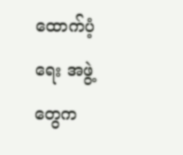ထောက်ပံ့ရေး အဖွဲ့တွေက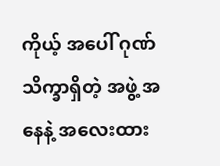ကိုယ့် အပေါ် ဂုဏ် သိက္ခာရှိတဲ့ အဖွဲ့ အနေနဲ့ အလေးထား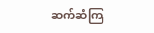ဆက်ဆံကြ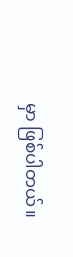မှာ ဖြစ်ပါတယ်။